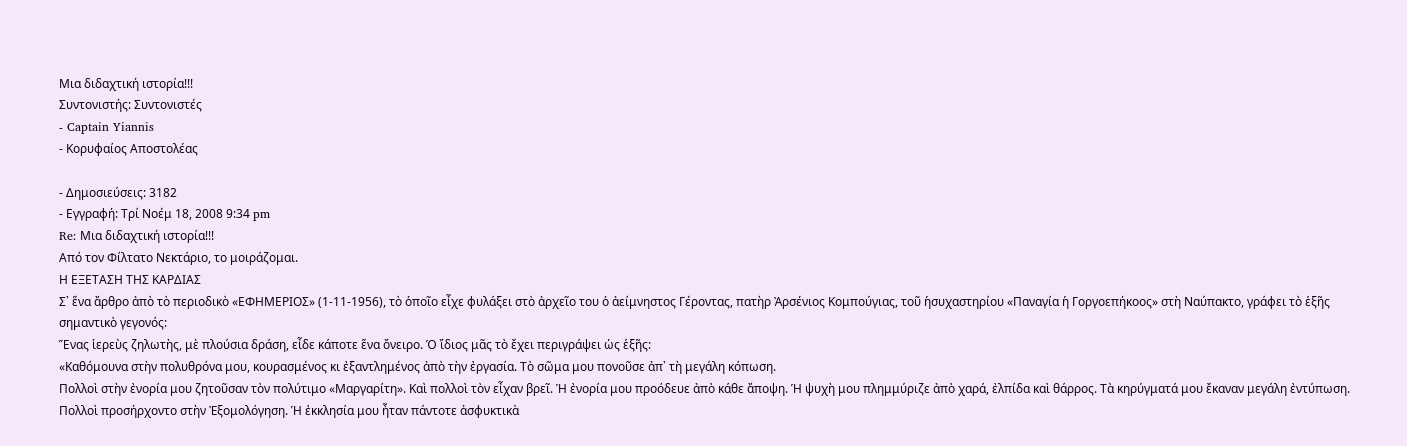Μια διδαχτική ιστορία!!!
Συντονιστής: Συντονιστές
- Captain Yiannis
- Κορυφαίος Αποστολέας

- Δημοσιεύσεις: 3182
- Εγγραφή: Τρί Νοέμ 18, 2008 9:34 pm
Re: Μια διδαχτική ιστορία!!!
Από τον Φίλτατο Νεκτάριο, το μοιράζομαι.
Η ΕΞΕΤΑΣΗ ΤΗΣ ΚΑΡΔΙΑΣ
Σ᾿ ἕνα ἄρθρο ἀπὸ τὸ περιοδικὸ «ΕΦΗΜΕΡΙΟΣ» (1‐11‐1956), τὸ ὁποῖο εἶχε φυλάξει στὸ ἀρχεῖο του ὁ ἀείμνηστος Γέροντας, πατὴρ Ἀρσένιος Κομπούγιας, τοῦ ἡσυχαστηρίου «Παναγία ἡ Γοργοεπήκοος» στὴ Ναύπακτο, γράφει τὸ ἑξῆς σημαντικὸ γεγονός:
Ἕνας ἱερεὺς ζηλωτὴς, μὲ πλούσια δράση, εἶδε κάποτε ἕνα ὄνειρο. Ὁ ἴδιος μᾶς τὸ ἔχει περιγράψει ὡς ἑξῆς:
«Καθόμουνα στὴν πολυθρόνα μου, κουρασμένος κι ἐξαντλημένος ἀπὸ τὴν ἐργασία. Τὸ σῶμα μου πονοῦσε ἀπ᾿ τὴ μεγάλη κόπωση.
Πολλοὶ στὴν ἐνορία μου ζητοῦσαν τὸν πολύτιμο «Μαργαρίτη». Καὶ πολλοὶ τὸν εἶχαν βρεῖ. Ἡ ἐνορία μου προόδευε ἀπὸ κάθε ἄποψη. Ἡ ψυχὴ μου πλημμύριζε ἀπὸ χαρά, ἐλπίδα καὶ θάρρος. Τὰ κηρύγματά μου ἔκαναν μεγάλη ἐντύπωση. Πολλοὶ προσήρχοντο στὴν Ἐξομολόγηση. Ἡ ἐκκλησία μου ἦταν πάντοτε ἀσφυκτικὰ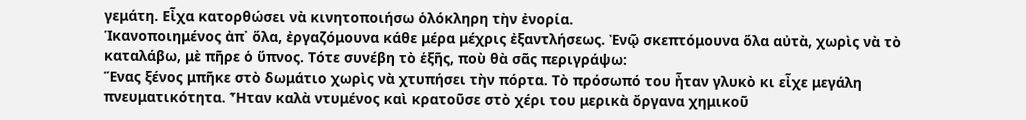γεμάτη. Εἶχα κατορθώσει νὰ κινητοποιήσω ὁλόκληρη τὴν ἐνορία.
Ἱκανοποιημένος ἀπ᾿ ὅλα, ἐργαζόμουνα κάθε μέρα μέχρις ἐξαντλήσεως. Ἐνῷ σκεπτόμουνα ὅλα αὐτὰ, χωρὶς νὰ τὸ καταλάβω, μὲ πῆρε ὁ ὕπνος. Τότε συνέβη τὸ ἑξῆς, ποὺ θὰ σᾶς περιγράψω:
Ἕνας ξένος μπῆκε στὸ δωμάτιο χωρὶς νὰ χτυπήσει τὴν πόρτα. Τὸ πρόσωπό του ἦταν γλυκὸ κι εἶχε μεγάλη πνευματικότητα. Ἦταν καλὰ ντυμένος καὶ κρατοῦσε στὸ χέρι του μερικὰ ὄργανα χημικοῦ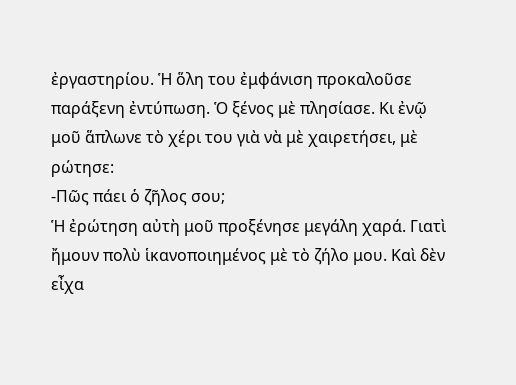ἐργαστηρίου. Ἡ ὅλη του ἐμφάνιση προκαλοῦσε παράξενη ἐντύπωση. Ὁ ξένος μὲ πλησίασε. Κι ἐνῷ μοῦ ἅπλωνε τὸ χέρι του γιὰ νὰ μὲ χαιρετήσει, μὲ ρώτησε:
‐Πῶς πάει ὁ ζῆλος σου;
Ἡ ἐρώτηση αὐτὴ μοῦ προξένησε μεγάλη χαρά. Γιατὶ ἤμουν πολὺ ἱκανοποιημένος μὲ τὸ ζήλο μου. Καὶ δὲν εἶχα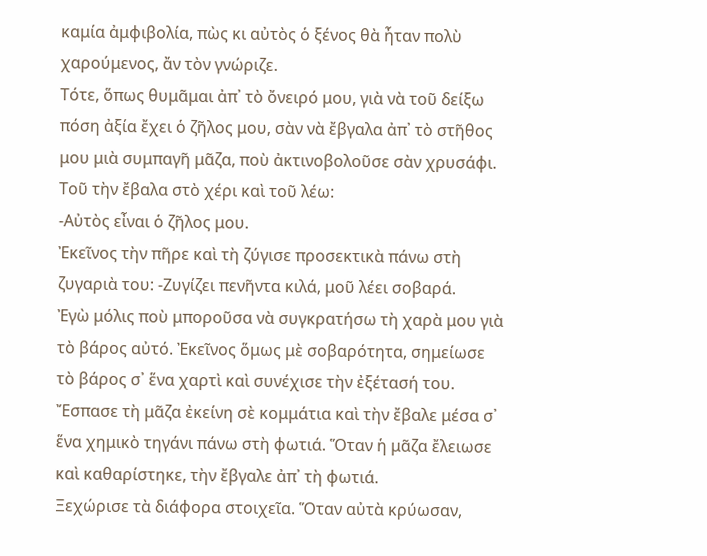καμία ἀμφιβολία, πὼς κι αὐτὸς ὁ ξένος θὰ ἦταν πολὺ χαρούμενος, ἄν τὸν γνώριζε.
Τότε, ὅπως θυμᾶμαι ἀπ᾿ τὸ ὄνειρό μου, γιὰ νὰ τοῦ δείξω πόση ἀξία ἔχει ὁ ζῆλος μου, σὰν νὰ ἔβγαλα ἀπ᾿ τὸ στῆθος μου μιὰ συμπαγῆ μᾶζα, ποὺ ἀκτινοβολοῦσε σὰν χρυσάφι. Τοῦ τὴν ἔβαλα στὸ χέρι καὶ τοῦ λέω:
‐Αὐτὸς εἶναι ὁ ζῆλος μου.
Ἐκεῖνος τὴν πῆρε καὶ τὴ ζύγισε προσεκτικὰ πάνω στὴ ζυγαριὰ του: ‐Ζυγίζει πενῆντα κιλά, μοῦ λέει σοβαρά.
Ἐγὼ μόλις ποὺ μποροῦσα νὰ συγκρατήσω τὴ χαρὰ μου γιὰ τὸ βάρος αὐτό. Ἐκεῖνος ὅμως μὲ σοβαρότητα, σημείωσε τὸ βάρος σ᾿ ἕνα χαρτὶ καὶ συνέχισε τὴν ἐξέτασή του.
Ἔσπασε τὴ μᾶζα ἐκείνη σὲ κομμάτια καὶ τὴν ἔβαλε μέσα σ᾿ ἕνα χημικὸ τηγάνι πάνω στὴ φωτιά. Ὅταν ἡ μᾶζα ἔλειωσε καὶ καθαρίστηκε, τὴν ἔβγαλε ἀπ᾿ τὴ φωτιά.
Ξεχώρισε τὰ διάφορα στοιχεῖα. Ὅταν αὐτὰ κρύωσαν,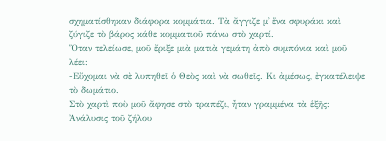σχηματίσθηκαν διάφορα κομμάτια. Τὰ ἄγγιζε μ᾿ ἕνα σφυράκι καὶ ζύγιζε τὸ βάρος κάθε κομματιοῦ πάνω στὸ χαρτί.
Ὅταν τελείωσε, μοῦ ἔριξε μιὰ ματιὰ γεμάτη ἀπὸ συμπόνια καὶ μοῦ λέει:
‐Εὔχομαι νὰ σὲ λυπηθεῖ ὁ Θεὸς καὶ νὰ σωθεῖς. Κι ἀμέσως, ἐγκατέλειψε τὸ δωμάτιο.
Στὸ χαρτὶ ποὺ μοῦ ἄφησε στὸ τραπέζι, ἦταν γραμμένα τὰ ἑξῆς:
Ἀνάλυσις τοῦ ζήλου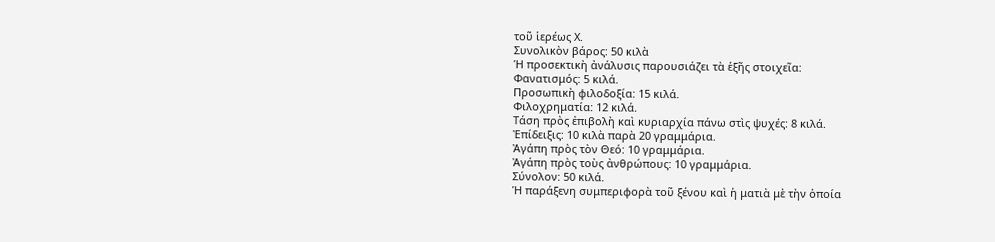τοῦ ἱερέως Χ.
Συνολικὸν βάρος: 50 κιλὰ
Ἡ προσεκτικὴ ἀνάλυσις παρουσιάζει τὰ ἑξῆς στοιχεῖα:
Φανατισμός: 5 κιλά.
Προσωπικὴ φιλοδοξία: 15 κιλά.
Φιλοχρηματία: 12 κιλά.
Τάση πρὸς ἐπιβολὴ καὶ κυριαρχία πάνω στὶς ψυχές: 8 κιλά.
Ἐπίδειξις: 10 κιλὰ παρὰ 20 γραμμάρια.
Ἀγάπη πρὸς τὸν Θεό: 10 γραμμάρια.
Ἀγάπη πρὸς τοὺς ἀνθρώπους: 10 γραμμάρια.
Σύνολον: 50 κιλά.
Ἡ παράξενη συμπεριφορὰ τοῦ ξένου καὶ ἡ ματιὰ μὲ τὴν ὁποία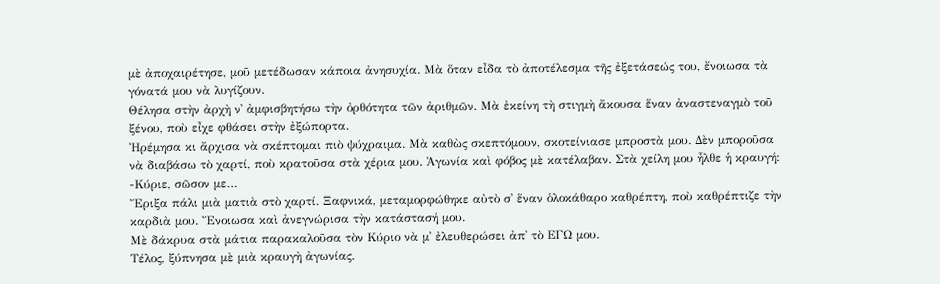μὲ ἀποχαιρέτησε, μοῦ μετέδωσαν κάποια ἀνησυχία. Μὰ ὅταν εἶδα τὸ ἀποτέλεσμα τῆς ἐξετάσεώς του, ἔνοιωσα τὰ γόνατά μου νὰ λυγίζουν.
Θέλησα στὴν ἀρχὴ ν᾿ ἀμφισβητήσω τὴν ὀρθότητα τῶν ἀριθμῶν. Μὰ ἐκείνη τὴ στιγμὴ ἄκουσα ἕναν ἀναστεναγμὸ τοῦ ξένου, ποὺ εἶχε φθάσει στὴν ἐξώπορτα.
Ἠρέμησα κι ἄρχισα νὰ σκέπτομαι πιὸ ψύχραιμα. Μὰ καθὼς σκεπτόμουν, σκοτείνιασε μπροστὰ μου. Δὲν μποροῦσα νὰ διαβάσω τὸ χαρτί, ποὺ κρατοῦσα στὰ χέρια μου. Ἀγωνία καὶ φόβος μὲ κατέλαβαν. Στὰ χείλη μου ἦλθε ἡ κραυγή:
‐Κύριε, σῶσον με…
Ἔριξα πάλι μιὰ ματιὰ στὸ χαρτί. Ξαφνικά, μεταμορφώθηκε αὐτὸ σ᾿ ἕναν ὁλοκάθαρο καθρέπτη, ποὺ καθρέπτιζε τὴν καρδιὰ μου. Ἔνοιωσα καὶ ἀνεγνώρισα τὴν κατάστασή μου.
Μὲ δάκρυα στὰ μάτια παρακαλοῦσα τὸν Κύριο νὰ μ᾿ ἐλευθερώσει ἀπ᾿ τὸ ΕΓΩ μου.
Τέλος, ξύπνησα μὲ μιὰ κραυγὴ ἀγωνίας.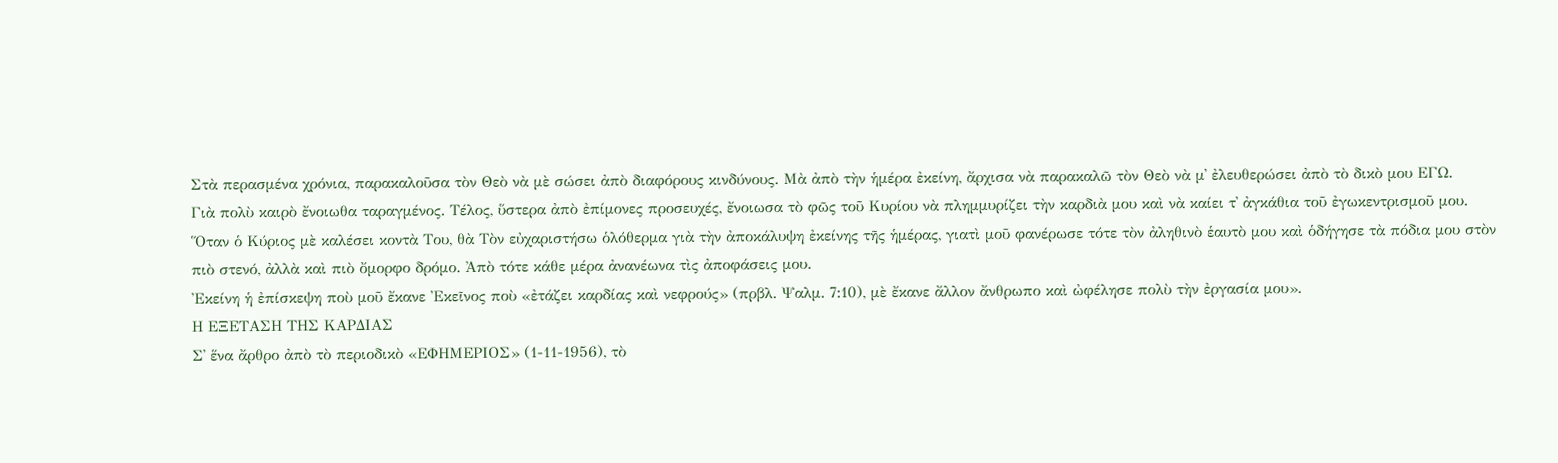Στὰ περασμένα χρόνια, παρακαλοῦσα τὸν Θεὸ νὰ μὲ σώσει ἀπὸ διαφόρους κινδύνους. Μὰ ἀπὸ τὴν ἡμέρα ἐκείνη, ἄρχισα νὰ παρακαλῶ τὸν Θεὸ νὰ μ᾿ ἐλευθερώσει ἀπὸ τὸ δικὸ μου ΕΓΩ.
Γιὰ πολὺ καιρὸ ἔνοιωθα ταραγμένος. Τέλος, ὕστερα ἀπὸ ἐπίμονες προσευχές, ἔνοιωσα τὸ φῶς τοῦ Κυρίου νὰ πλημμυρίζει τὴν καρδιὰ μου καὶ νὰ καίει τ᾿ ἀγκάθια τοῦ ἐγωκεντρισμοῦ μου.
Ὅταν ὁ Κύριος μὲ καλέσει κοντὰ Του, θὰ Τὸν εὐχαριστήσω ὁλόθερμα γιὰ τὴν ἀποκάλυψη ἐκείνης τῆς ἡμέρας, γιατὶ μοῦ φανέρωσε τότε τὸν ἀληθινὸ ἑαυτὸ μου καὶ ὁδήγησε τὰ πόδια μου στὸν πιὸ στενό, ἀλλὰ καὶ πιὸ ὄμορφο δρόμο. Ἀπὸ τότε κάθε μέρα ἀνανέωνα τὶς ἀποφάσεις μου.
Ἐκείνη ἡ ἐπίσκεψη ποὺ μοῦ ἔκανε Ἐκεῖνος ποὺ «ἐτάζει καρδίας καὶ νεφρούς» (πρβλ. Ψαλμ. 7:10), μὲ ἔκανε ἄλλον ἄνθρωπο καὶ ὠφέλησε πολὺ τὴν ἐργασία μου».
Η ΕΞΕΤΑΣΗ ΤΗΣ ΚΑΡΔΙΑΣ
Σ᾿ ἕνα ἄρθρο ἀπὸ τὸ περιοδικὸ «ΕΦΗΜΕΡΙΟΣ» (1‐11‐1956), τὸ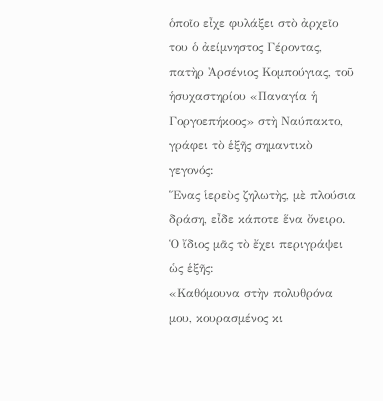ὁποῖο εἶχε φυλάξει στὸ ἀρχεῖο του ὁ ἀείμνηστος Γέροντας, πατὴρ Ἀρσένιος Κομπούγιας, τοῦ ἡσυχαστηρίου «Παναγία ἡ Γοργοεπήκοος» στὴ Ναύπακτο, γράφει τὸ ἑξῆς σημαντικὸ γεγονός:
Ἕνας ἱερεὺς ζηλωτὴς, μὲ πλούσια δράση, εἶδε κάποτε ἕνα ὄνειρο. Ὁ ἴδιος μᾶς τὸ ἔχει περιγράψει ὡς ἑξῆς:
«Καθόμουνα στὴν πολυθρόνα μου, κουρασμένος κι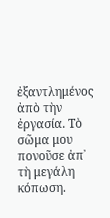ἐξαντλημένος ἀπὸ τὴν ἐργασία. Τὸ σῶμα μου πονοῦσε ἀπ᾿ τὴ μεγάλη κόπωση.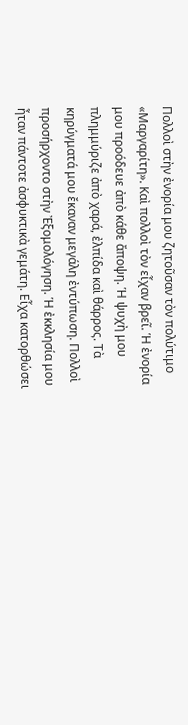Πολλοὶ στὴν ἐνορία μου ζητοῦσαν τὸν πολύτιμο «Μαργαρίτη». Καὶ πολλοὶ τὸν εἶχαν βρεῖ. Ἡ ἐνορία μου προόδευε ἀπὸ κάθε ἄποψη. Ἡ ψυχὴ μου πλημμύριζε ἀπὸ χαρά, ἐλπίδα καὶ θάρρος. Τὰ κηρύγματά μου ἔκαναν μεγάλη ἐντύπωση. Πολλοὶ προσήρχοντο στὴν Ἐξομολόγηση. Ἡ ἐκκλησία μου ἦταν πάντοτε ἀσφυκτικὰ γεμάτη. Εἶχα κατορθώσει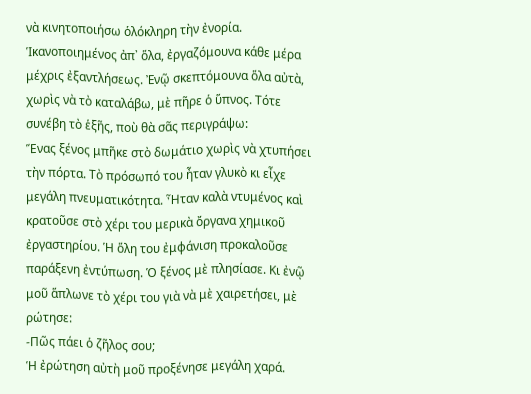νὰ κινητοποιήσω ὁλόκληρη τὴν ἐνορία.
Ἱκανοποιημένος ἀπ᾿ ὅλα, ἐργαζόμουνα κάθε μέρα μέχρις ἐξαντλήσεως. Ἐνῷ σκεπτόμουνα ὅλα αὐτὰ, χωρὶς νὰ τὸ καταλάβω, μὲ πῆρε ὁ ὕπνος. Τότε συνέβη τὸ ἑξῆς, ποὺ θὰ σᾶς περιγράψω:
Ἕνας ξένος μπῆκε στὸ δωμάτιο χωρὶς νὰ χτυπήσει τὴν πόρτα. Τὸ πρόσωπό του ἦταν γλυκὸ κι εἶχε μεγάλη πνευματικότητα. Ἦταν καλὰ ντυμένος καὶ κρατοῦσε στὸ χέρι του μερικὰ ὄργανα χημικοῦ ἐργαστηρίου. Ἡ ὅλη του ἐμφάνιση προκαλοῦσε παράξενη ἐντύπωση. Ὁ ξένος μὲ πλησίασε. Κι ἐνῷ μοῦ ἅπλωνε τὸ χέρι του γιὰ νὰ μὲ χαιρετήσει, μὲ ρώτησε:
‐Πῶς πάει ὁ ζῆλος σου;
Ἡ ἐρώτηση αὐτὴ μοῦ προξένησε μεγάλη χαρά.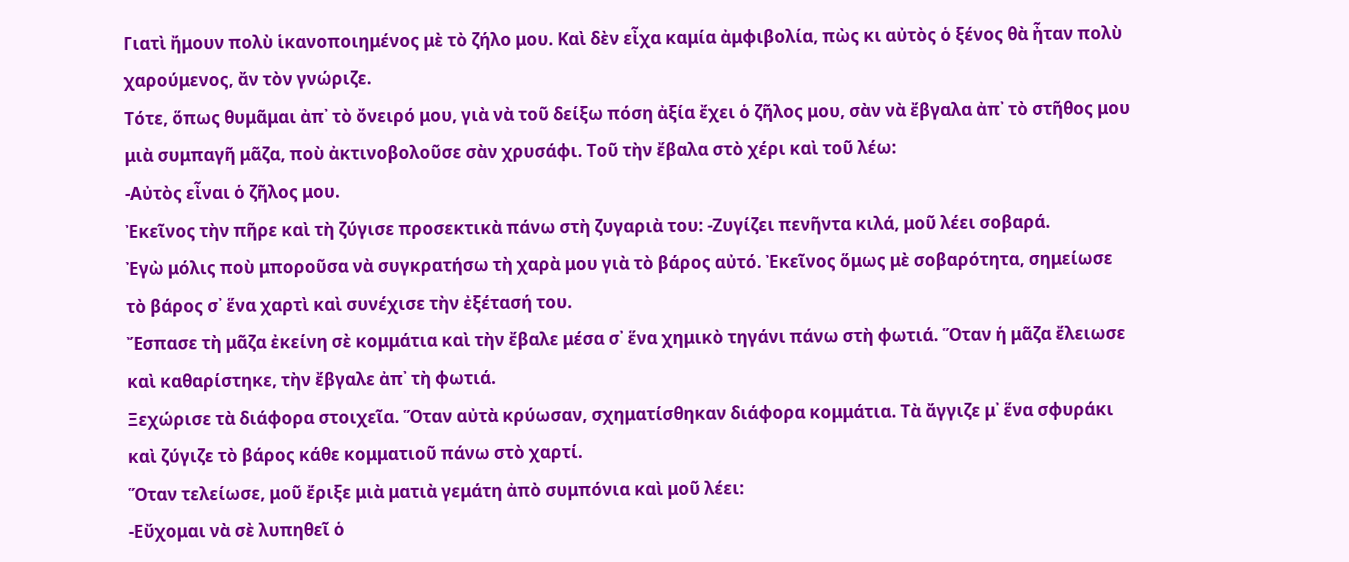Γιατὶ ἤμουν πολὺ ἱκανοποιημένος μὲ τὸ ζήλο μου. Καὶ δὲν εἶχα καμία ἀμφιβολία, πὼς κι αὐτὸς ὁ ξένος θὰ ἦταν πολὺ χαρούμενος, ἄν τὸν γνώριζε.
Τότε, ὅπως θυμᾶμαι ἀπ᾿ τὸ ὄνειρό μου, γιὰ νὰ τοῦ δείξω πόση ἀξία ἔχει ὁ ζῆλος μου, σὰν νὰ ἔβγαλα ἀπ᾿ τὸ στῆθος μου μιὰ συμπαγῆ μᾶζα, ποὺ ἀκτινοβολοῦσε σὰν χρυσάφι. Τοῦ τὴν ἔβαλα στὸ χέρι καὶ τοῦ λέω:
‐Αὐτὸς εἶναι ὁ ζῆλος μου.
Ἐκεῖνος τὴν πῆρε καὶ τὴ ζύγισε προσεκτικὰ πάνω στὴ ζυγαριὰ του: ‐Ζυγίζει πενῆντα κιλά, μοῦ λέει σοβαρά.
Ἐγὼ μόλις ποὺ μποροῦσα νὰ συγκρατήσω τὴ χαρὰ μου γιὰ τὸ βάρος αὐτό. Ἐκεῖνος ὅμως μὲ σοβαρότητα, σημείωσε τὸ βάρος σ᾿ ἕνα χαρτὶ καὶ συνέχισε τὴν ἐξέτασή του.
Ἔσπασε τὴ μᾶζα ἐκείνη σὲ κομμάτια καὶ τὴν ἔβαλε μέσα σ᾿ ἕνα χημικὸ τηγάνι πάνω στὴ φωτιά. Ὅταν ἡ μᾶζα ἔλειωσε καὶ καθαρίστηκε, τὴν ἔβγαλε ἀπ᾿ τὴ φωτιά.
Ξεχώρισε τὰ διάφορα στοιχεῖα. Ὅταν αὐτὰ κρύωσαν, σχηματίσθηκαν διάφορα κομμάτια. Τὰ ἄγγιζε μ᾿ ἕνα σφυράκι καὶ ζύγιζε τὸ βάρος κάθε κομματιοῦ πάνω στὸ χαρτί.
Ὅταν τελείωσε, μοῦ ἔριξε μιὰ ματιὰ γεμάτη ἀπὸ συμπόνια καὶ μοῦ λέει:
‐Εὔχομαι νὰ σὲ λυπηθεῖ ὁ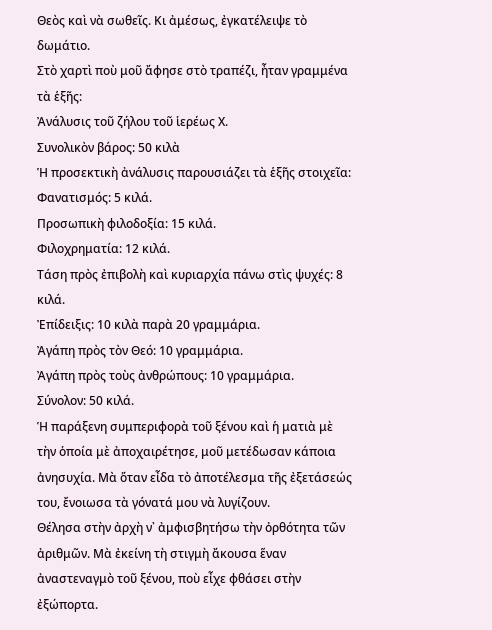Θεὸς καὶ νὰ σωθεῖς. Κι ἀμέσως, ἐγκατέλειψε τὸ δωμάτιο.
Στὸ χαρτὶ ποὺ μοῦ ἄφησε στὸ τραπέζι, ἦταν γραμμένα τὰ ἑξῆς:
Ἀνάλυσις τοῦ ζήλου τοῦ ἱερέως Χ.
Συνολικὸν βάρος: 50 κιλὰ
Ἡ προσεκτικὴ ἀνάλυσις παρουσιάζει τὰ ἑξῆς στοιχεῖα:
Φανατισμός: 5 κιλά.
Προσωπικὴ φιλοδοξία: 15 κιλά.
Φιλοχρηματία: 12 κιλά.
Τάση πρὸς ἐπιβολὴ καὶ κυριαρχία πάνω στὶς ψυχές: 8 κιλά.
Ἐπίδειξις: 10 κιλὰ παρὰ 20 γραμμάρια.
Ἀγάπη πρὸς τὸν Θεό: 10 γραμμάρια.
Ἀγάπη πρὸς τοὺς ἀνθρώπους: 10 γραμμάρια.
Σύνολον: 50 κιλά.
Ἡ παράξενη συμπεριφορὰ τοῦ ξένου καὶ ἡ ματιὰ μὲ τὴν ὁποία μὲ ἀποχαιρέτησε, μοῦ μετέδωσαν κάποια ἀνησυχία. Μὰ ὅταν εἶδα τὸ ἀποτέλεσμα τῆς ἐξετάσεώς του, ἔνοιωσα τὰ γόνατά μου νὰ λυγίζουν.
Θέλησα στὴν ἀρχὴ ν᾿ ἀμφισβητήσω τὴν ὀρθότητα τῶν ἀριθμῶν. Μὰ ἐκείνη τὴ στιγμὴ ἄκουσα ἕναν ἀναστεναγμὸ τοῦ ξένου, ποὺ εἶχε φθάσει στὴν ἐξώπορτα.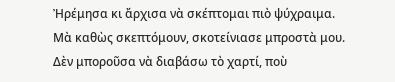Ἠρέμησα κι ἄρχισα νὰ σκέπτομαι πιὸ ψύχραιμα. Μὰ καθὼς σκεπτόμουν, σκοτείνιασε μπροστὰ μου. Δὲν μποροῦσα νὰ διαβάσω τὸ χαρτί, ποὺ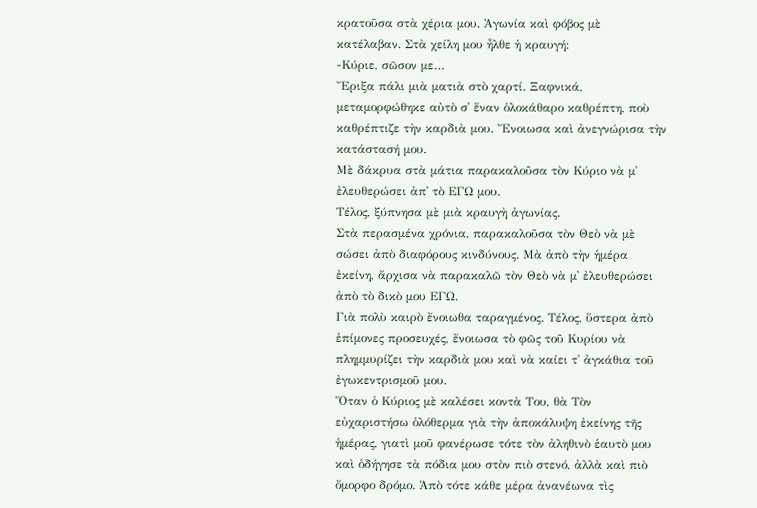κρατοῦσα στὰ χέρια μου. Ἀγωνία καὶ φόβος μὲ κατέλαβαν. Στὰ χείλη μου ἦλθε ἡ κραυγή:
‐Κύριε, σῶσον με…
Ἔριξα πάλι μιὰ ματιὰ στὸ χαρτί. Ξαφνικά, μεταμορφώθηκε αὐτὸ σ᾿ ἕναν ὁλοκάθαρο καθρέπτη, ποὺ καθρέπτιζε τὴν καρδιὰ μου. Ἔνοιωσα καὶ ἀνεγνώρισα τὴν κατάστασή μου.
Μὲ δάκρυα στὰ μάτια παρακαλοῦσα τὸν Κύριο νὰ μ᾿ ἐλευθερώσει ἀπ᾿ τὸ ΕΓΩ μου.
Τέλος, ξύπνησα μὲ μιὰ κραυγὴ ἀγωνίας.
Στὰ περασμένα χρόνια, παρακαλοῦσα τὸν Θεὸ νὰ μὲ σώσει ἀπὸ διαφόρους κινδύνους. Μὰ ἀπὸ τὴν ἡμέρα ἐκείνη, ἄρχισα νὰ παρακαλῶ τὸν Θεὸ νὰ μ᾿ ἐλευθερώσει ἀπὸ τὸ δικὸ μου ΕΓΩ.
Γιὰ πολὺ καιρὸ ἔνοιωθα ταραγμένος. Τέλος, ὕστερα ἀπὸ ἐπίμονες προσευχές, ἔνοιωσα τὸ φῶς τοῦ Κυρίου νὰ πλημμυρίζει τὴν καρδιὰ μου καὶ νὰ καίει τ᾿ ἀγκάθια τοῦ ἐγωκεντρισμοῦ μου.
Ὅταν ὁ Κύριος μὲ καλέσει κοντὰ Του, θὰ Τὸν εὐχαριστήσω ὁλόθερμα γιὰ τὴν ἀποκάλυψη ἐκείνης τῆς ἡμέρας, γιατὶ μοῦ φανέρωσε τότε τὸν ἀληθινὸ ἑαυτὸ μου καὶ ὁδήγησε τὰ πόδια μου στὸν πιὸ στενό, ἀλλὰ καὶ πιὸ ὄμορφο δρόμο. Ἀπὸ τότε κάθε μέρα ἀνανέωνα τὶς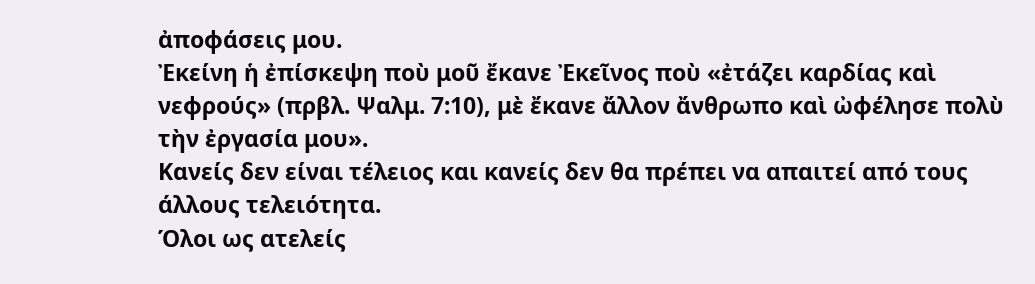ἀποφάσεις μου.
Ἐκείνη ἡ ἐπίσκεψη ποὺ μοῦ ἔκανε Ἐκεῖνος ποὺ «ἐτάζει καρδίας καὶ νεφρούς» (πρβλ. Ψαλμ. 7:10), μὲ ἔκανε ἄλλον ἄνθρωπο καὶ ὠφέλησε πολὺ τὴν ἐργασία μου».
Κανείς δεν είναι τέλειος και κανείς δεν θα πρέπει να απαιτεί από τους άλλους τελειότητα.
Όλοι ως ατελείς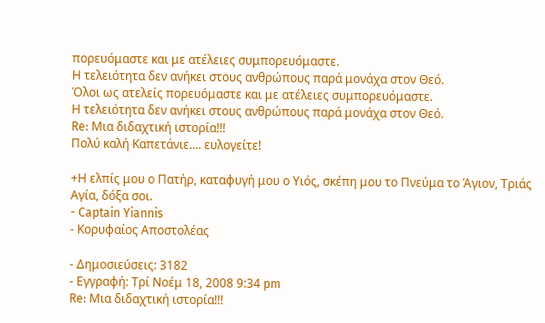πορευόμαστε και με ατέλειες συμπορευόμαστε.
Η τελειότητα δεν ανήκει στους ανθρώπους παρά μονάχα στον Θεό.
Όλοι ως ατελείς πορευόμαστε και με ατέλειες συμπορευόμαστε.
Η τελειότητα δεν ανήκει στους ανθρώπους παρά μονάχα στον Θεό.
Re: Μια διδαχτική ιστορία!!!
Πολύ καλή Καπετάνιε.... ευλογείτε!

+Η ελπίς μου ο Πατήρ, καταφυγή μου ο Υιός, σκέπη μου το Πνεύμα το Άγιον, Τριάς Αγία, δόξα σοι.
- Captain Yiannis
- Κορυφαίος Αποστολέας

- Δημοσιεύσεις: 3182
- Εγγραφή: Τρί Νοέμ 18, 2008 9:34 pm
Re: Μια διδαχτική ιστορία!!!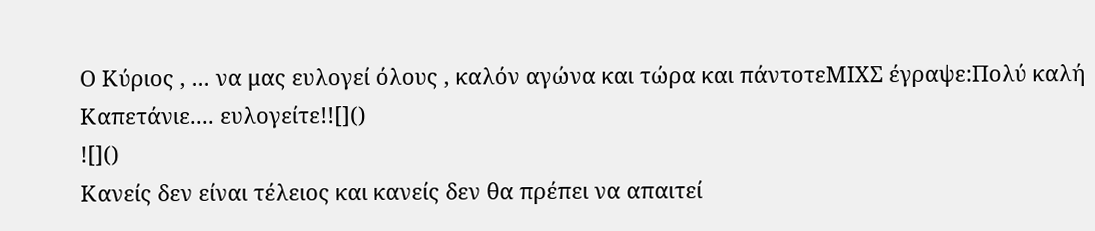Ο Κύριος , ... να μας ευλογεί όλους , καλόν αγώνα και τώρα και πάντοτεΜΙΧΣ έγραψε:Πολύ καλή Καπετάνιε.... ευλογείτε!![]()
![]()
Κανείς δεν είναι τέλειος και κανείς δεν θα πρέπει να απαιτεί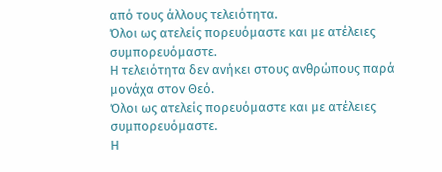από τους άλλους τελειότητα.
Όλοι ως ατελείς πορευόμαστε και με ατέλειες συμπορευόμαστε.
Η τελειότητα δεν ανήκει στους ανθρώπους παρά μονάχα στον Θεό.
Όλοι ως ατελείς πορευόμαστε και με ατέλειες συμπορευόμαστε.
Η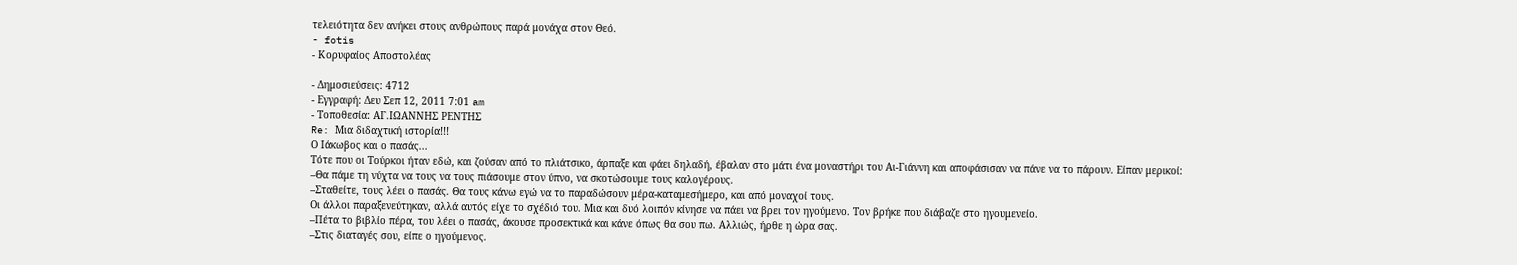τελειότητα δεν ανήκει στους ανθρώπους παρά μονάχα στον Θεό.
- fotis
- Κορυφαίος Αποστολέας

- Δημοσιεύσεις: 4712
- Εγγραφή: Δευ Σεπ 12, 2011 7:01 am
- Τοποθεσία: ΑΓ.ΙΩΑΝΝΗΣ ΡΕΝΤΗΣ
Re: Μια διδαχτική ιστορία!!!
Ο Ιάκωβος και ο πασάς...
Τότε που οι Τούρκοι ήταν εδώ, και ζούσαν από το πλιάτσικο, άρπαξε και φάει δηλαδή, έβαλαν στο μάτι ένα μοναστήρι του Αι-Γιάννη και αποφάσισαν να πάνε να το πάρουν. Είπαν μερικοί:
–Θα πάμε τη νύχτα να τους να τους πιάσουμε στον ύπνο, να σκοτώσουμε τους καλογέρους.
–Σταθείτε, τους λέει ο πασάς. Θα τους κάνω εγώ να το παραδώσουν μέρα-καταμεσήμερο, και από μοναχοί τους.
Οι άλλοι παραξενεύτηκαν, αλλά αυτός είχε το σχέδιό του. Μια και δυό λοιπόν κίνησε να πάει να βρει τον ηγούμενο. Τον βρήκε που διάβαζε στο ηγουμενείο.
–Πέτα το βιβλίο πέρα, του λέει ο πασάς, άκουσε προσεκτικά και κάνε όπως θα σου πω. Αλλιώς, ήρθε η ώρα σας.
–Στις διαταγές σου, είπε ο ηγούμενος.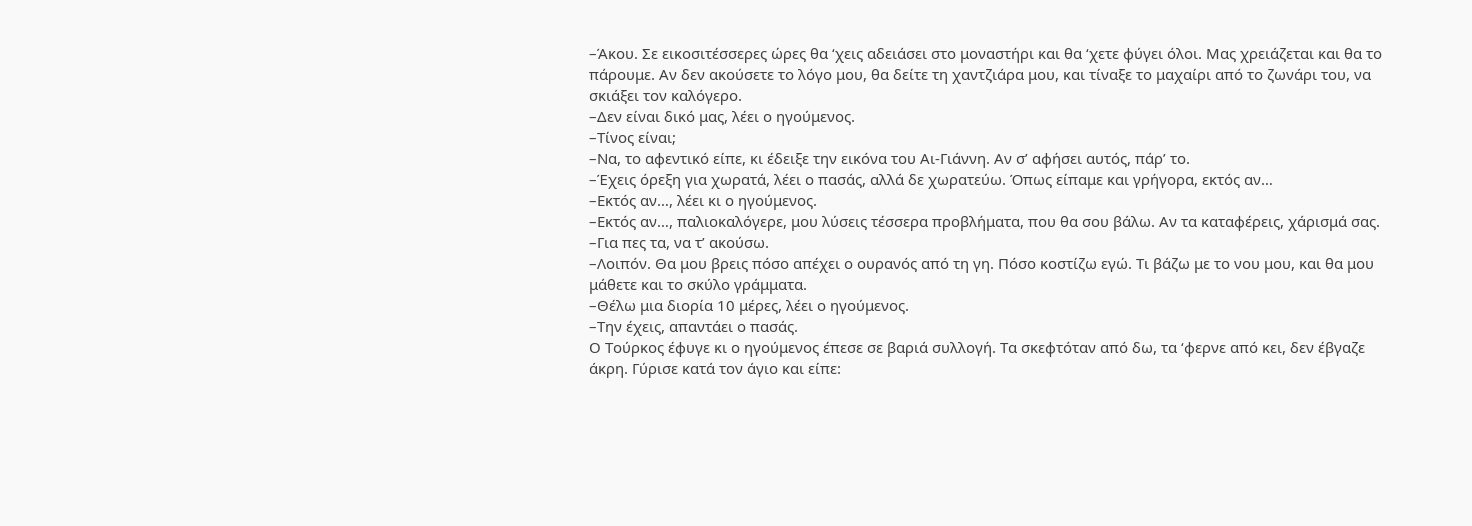–Άκου. Σε εικοσιτέσσερες ώρες θα ‘χεις αδειάσει στο μοναστήρι και θα ‘χετε φύγει όλοι. Μας χρειάζεται και θα το πάρουμε. Αν δεν ακούσετε το λόγο μου, θα δείτε τη χαντζιάρα μου, και τίναξε το μαχαίρι από το ζωνάρι του, να σκιάξει τον καλόγερο.
–Δεν είναι δικό μας, λέει ο ηγούμενος.
–Τίνος είναι;
–Να, το αφεντικό είπε, κι έδειξε την εικόνα του Αι-Γιάννη. Αν σ’ αφήσει αυτός, πάρ’ το.
–Έχεις όρεξη για χωρατά, λέει ο πασάς, αλλά δε χωρατεύω. Όπως είπαμε και γρήγορα, εκτός αν…
–Εκτός αν…, λέει κι ο ηγούμενος.
–Εκτός αν…, παλιοκαλόγερε, μου λύσεις τέσσερα προβλήματα, που θα σου βάλω. Αν τα καταφέρεις, χάρισμά σας.
–Για πες τα, να τ’ ακούσω.
–Λοιπόν. Θα μου βρεις πόσο απέχει ο ουρανός από τη γη. Πόσο κοστίζω εγώ. Τι βάζω με το νου μου, και θα μου μάθετε και το σκύλο γράμματα.
–Θέλω μια διορία 10 μέρες, λέει ο ηγούμενος.
–Την έχεις, απαντάει ο πασάς.
Ο Τούρκος έφυγε κι ο ηγούμενος έπεσε σε βαριά συλλογή. Τα σκεφτόταν από δω, τα ‘φερνε από κει, δεν έβγαζε άκρη. Γύρισε κατά τον άγιο και είπε: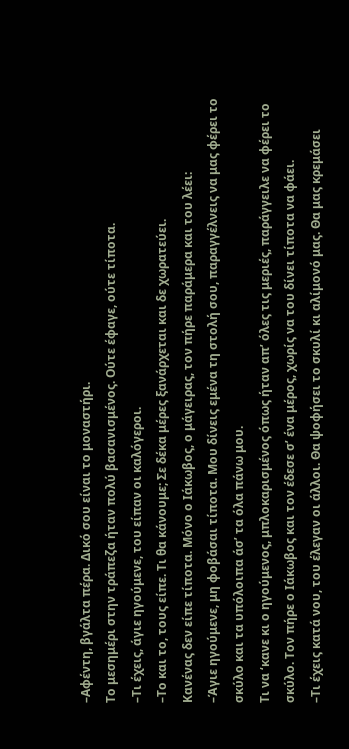–Αφέντη, βγάλτα πέρα. Δικό σου είναι το μοναστήρι.
Το μεσημέρι στην τράπεζα ήταν πολύ βασανισμένος. Ούτε έφαγε, ούτε τίποτα.
–Τι έχεις, άγιε ηγούμενε, του είπαν οι καλόγεροι.
–Το και το, τους είπε. Τι θα κάνουμε; Σε δέκα μέρες ξανάρχεται και δε χωρατεύει.
Κανένας δεν είπε τίποτα. Μόνο ο Ιάκωβος, ο μάγειρας, τον πήρε παράμερα και του λέει:
–Άγιε ηγούμενε, μη φοβάσαι τίποτα. Μου δίνεις εμένα τη στολή σου, παραγγέλνεις να μας φέρει το σκύλο και τα υπόλοιπα άσ’ τα όλα πάνω μου.
Τι να ‘κανε κι ο ηγούμενος, μπλοκαρισμένος όπως ήταν απ’ όλες τις μεριές, παράγγειλε να φέρει το σκύλο. Τον πήρε ο Ιάκωβος και τον έδεσε σ’ ένα μέρος, χωρίς να του δίνει τίποτα να φάει.
–Τι έχεις κατά νου, του έλεγαν οι άλλοι. Θα ψοφήσει το σκυλί κι αλίμονό μας. Θα μας κρεμάσει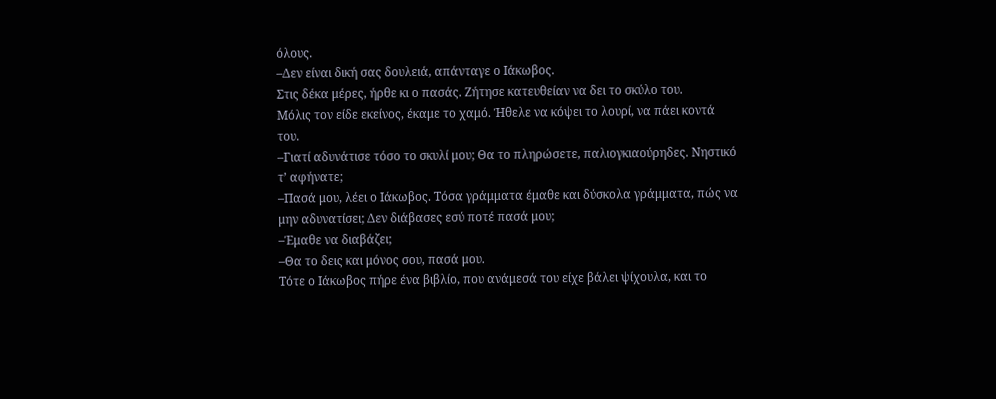όλους.
–Δεν είναι δική σας δουλειά, απάνταγε ο Ιάκωβος.
Στις δέκα μέρες, ήρθε κι ο πασάς. Ζήτησε κατευθείαν να δει το σκύλο του.
Μόλις τον είδε εκείνος, έκαμε το χαμό. Ήθελε να κόψει το λουρί, να πάει κοντά του.
–Γιατί αδυνάτισε τόσο το σκυλί μου; Θα το πληρώσετε, παλιογκιαούρηδες. Νηστικό τ’ αφήνατε;
–Πασά μου, λέει ο Ιάκωβος. Τόσα γράμματα έμαθε και δύσκολα γράμματα, πώς να μην αδυνατίσει; Δεν διάβασες εσύ ποτέ πασά μου;
–Έμαθε να διαβάζει;
–Θα το δεις και μόνος σου, πασά μου.
Τότε ο Ιάκωβος πήρε ένα βιβλίο, που ανάμεσά του είχε βάλει ψίχουλα, και το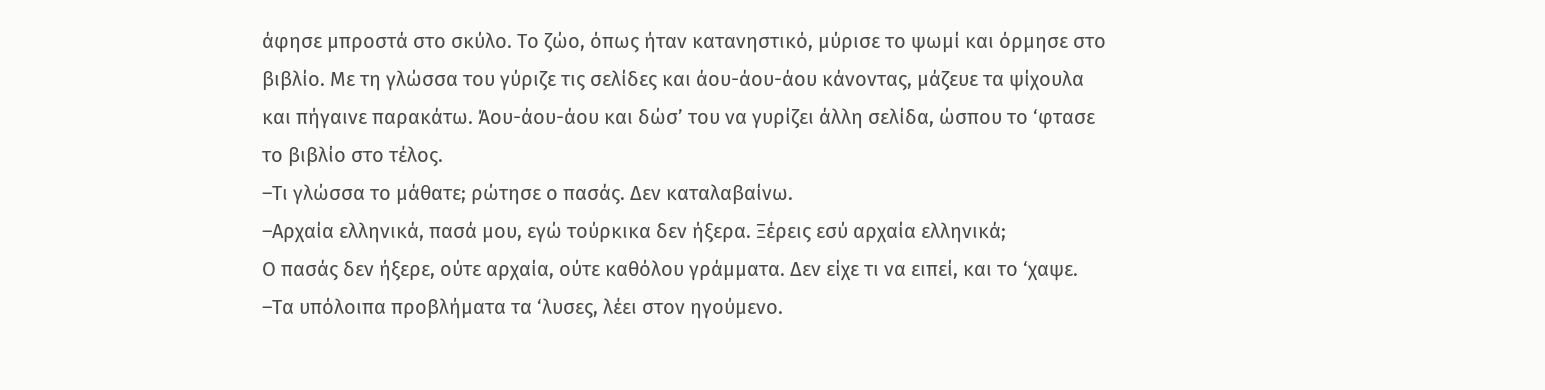άφησε μπροστά στο σκύλο. Το ζώο, όπως ήταν κατανηστικό, μύρισε το ψωμί και όρμησε στο βιβλίο. Με τη γλώσσα του γύριζε τις σελίδες και άου-άου-άου κάνοντας, μάζευε τα ψίχουλα και πήγαινε παρακάτω. Άου-άου-άου και δώσ’ του να γυρίζει άλλη σελίδα, ώσπου το ‘φτασε το βιβλίο στο τέλος.
–Τι γλώσσα το μάθατε; ρώτησε ο πασάς. Δεν καταλαβαίνω.
–Αρχαία ελληνικά, πασά μου, εγώ τούρκικα δεν ήξερα. Ξέρεις εσύ αρχαία ελληνικά;
Ο πασάς δεν ήξερε, ούτε αρχαία, ούτε καθόλου γράμματα. Δεν είχε τι να ειπεί, και το ‘χαψε.
–Τα υπόλοιπα προβλήματα τα ‘λυσες, λέει στον ηγούμενο.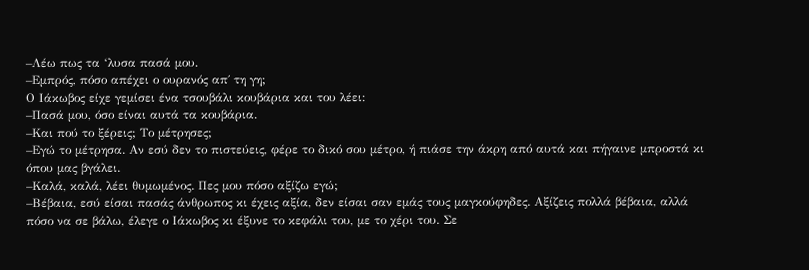–Λέω πως τα ‘λυσα πασά μου.
–Εμπρός, πόσο απέχει ο ουρανός απ΄ τη γη;
Ο Ιάκωβος είχε γεμίσει ένα τσουβάλι κουβάρια και του λέει:
–Πασά μου, όσο είναι αυτά τα κουβάρια.
–Και πού το ξέρεις; Το μέτρησες;
–Εγώ το μέτρησα. Αν εσύ δεν το πιστεύεις, φέρε το δικό σου μέτρο, ή πιάσε την άκρη από αυτά και πήγαινε μπροστά κι όπου μας βγάλει.
–Καλά, καλά, λέει θυμωμένος. Πες μου πόσο αξίζω εγώ;
–Βέβαια, εσύ είσαι πασάς άνθρωπος κι έχεις αξία, δεν είσαι σαν εμάς τους μαγκούφηδες. Αξίζεις πολλά βέβαια, αλλά πόσο να σε βάλω, έλεγε ο Ιάκωβος κι έξυνε το κεφάλι του, με το χέρι του. Σε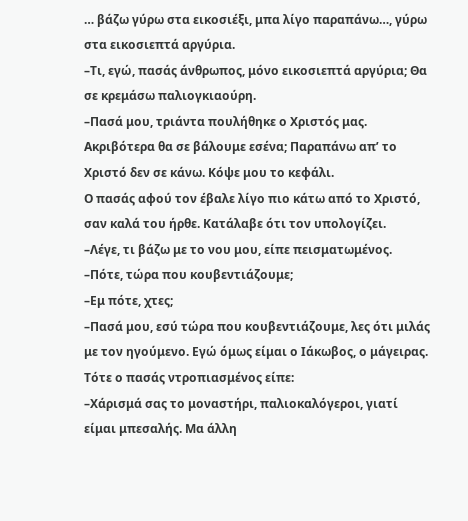… βάζω γύρω στα εικοσιέξι, μπα λίγο παραπάνω…, γύρω στα εικοσιεπτά αργύρια.
–Τι, εγώ, πασάς άνθρωπος, μόνο εικοσιεπτά αργύρια; Θα σε κρεμάσω παλιογκιαούρη.
–Πασά μου, τριάντα πουλήθηκε ο Χριστός μας. Ακριβότερα θα σε βάλουμε εσένα; Παραπάνω απ’ το Χριστό δεν σε κάνω. Κόψε μου το κεφάλι.
Ο πασάς αφού τον έβαλε λίγο πιο κάτω από το Χριστό, σαν καλά του ήρθε. Κατάλαβε ότι τον υπολογίζει.
–Λέγε, τι βάζω με το νου μου, είπε πεισματωμένος.
–Πότε, τώρα που κουβεντιάζουμε;
–Εμ πότε, χτες;
–Πασά μου, εσύ τώρα που κουβεντιάζουμε, λες ότι μιλάς με τον ηγούμενο. Εγώ όμως είμαι ο Ιάκωβος, ο μάγειρας.
Τότε ο πασάς ντροπιασμένος είπε:
–Χάρισμά σας το μοναστήρι, παλιοκαλόγεροι, γιατί είμαι μπεσαλής. Μα άλλη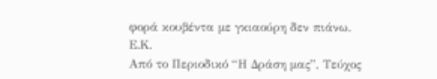φορά κουβέντα με γκιαούρη δεν πιάνω.
Ε.Κ.
Από το Περιοδικό “Η Δράση μας”, Τεύχος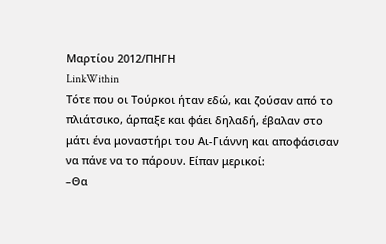Μαρτίου 2012/ΠΗΓΗ
LinkWithin
Τότε που οι Τούρκοι ήταν εδώ, και ζούσαν από το πλιάτσικο, άρπαξε και φάει δηλαδή, έβαλαν στο μάτι ένα μοναστήρι του Αι-Γιάννη και αποφάσισαν να πάνε να το πάρουν. Είπαν μερικοί:
–Θα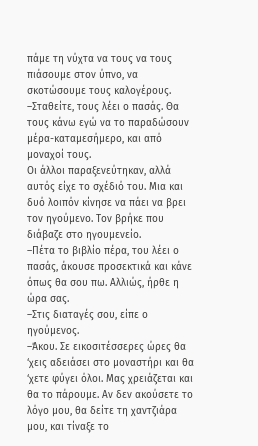πάμε τη νύχτα να τους να τους πιάσουμε στον ύπνο, να σκοτώσουμε τους καλογέρους.
–Σταθείτε, τους λέει ο πασάς. Θα τους κάνω εγώ να το παραδώσουν μέρα-καταμεσήμερο, και από μοναχοί τους.
Οι άλλοι παραξενεύτηκαν, αλλά αυτός είχε το σχέδιό του. Μια και δυό λοιπόν κίνησε να πάει να βρει τον ηγούμενο. Τον βρήκε που διάβαζε στο ηγουμενείο.
–Πέτα το βιβλίο πέρα, του λέει ο πασάς, άκουσε προσεκτικά και κάνε όπως θα σου πω. Αλλιώς, ήρθε η ώρα σας.
–Στις διαταγές σου, είπε ο ηγούμενος.
–Άκου. Σε εικοσιτέσσερες ώρες θα ‘χεις αδειάσει στο μοναστήρι και θα ‘χετε φύγει όλοι. Μας χρειάζεται και θα το πάρουμε. Αν δεν ακούσετε το λόγο μου, θα δείτε τη χαντζιάρα μου, και τίναξε το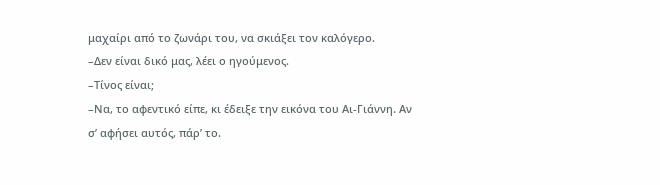μαχαίρι από το ζωνάρι του, να σκιάξει τον καλόγερο.
–Δεν είναι δικό μας, λέει ο ηγούμενος.
–Τίνος είναι;
–Να, το αφεντικό είπε, κι έδειξε την εικόνα του Αι-Γιάννη. Αν σ’ αφήσει αυτός, πάρ’ το.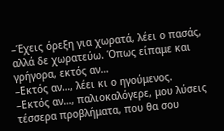–Έχεις όρεξη για χωρατά, λέει ο πασάς, αλλά δε χωρατεύω. Όπως είπαμε και γρήγορα, εκτός αν…
–Εκτός αν…, λέει κι ο ηγούμενος.
–Εκτός αν…, παλιοκαλόγερε, μου λύσεις τέσσερα προβλήματα, που θα σου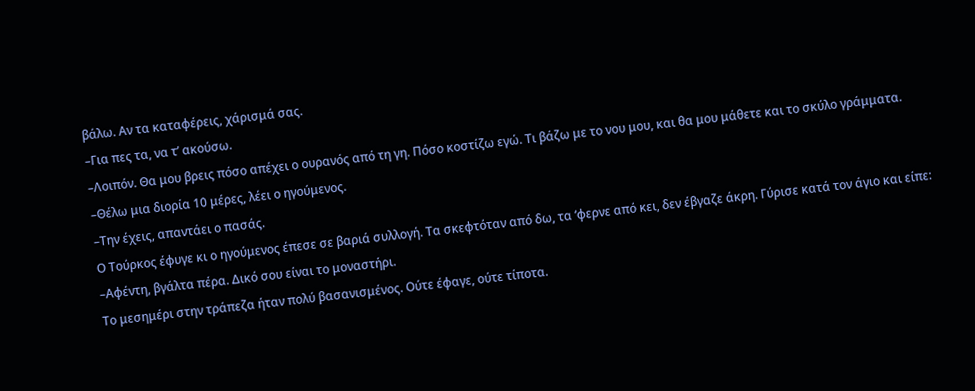βάλω. Αν τα καταφέρεις, χάρισμά σας.
–Για πες τα, να τ’ ακούσω.
–Λοιπόν. Θα μου βρεις πόσο απέχει ο ουρανός από τη γη. Πόσο κοστίζω εγώ. Τι βάζω με το νου μου, και θα μου μάθετε και το σκύλο γράμματα.
–Θέλω μια διορία 10 μέρες, λέει ο ηγούμενος.
–Την έχεις, απαντάει ο πασάς.
Ο Τούρκος έφυγε κι ο ηγούμενος έπεσε σε βαριά συλλογή. Τα σκεφτόταν από δω, τα ‘φερνε από κει, δεν έβγαζε άκρη. Γύρισε κατά τον άγιο και είπε:
–Αφέντη, βγάλτα πέρα. Δικό σου είναι το μοναστήρι.
Το μεσημέρι στην τράπεζα ήταν πολύ βασανισμένος. Ούτε έφαγε, ούτε τίποτα.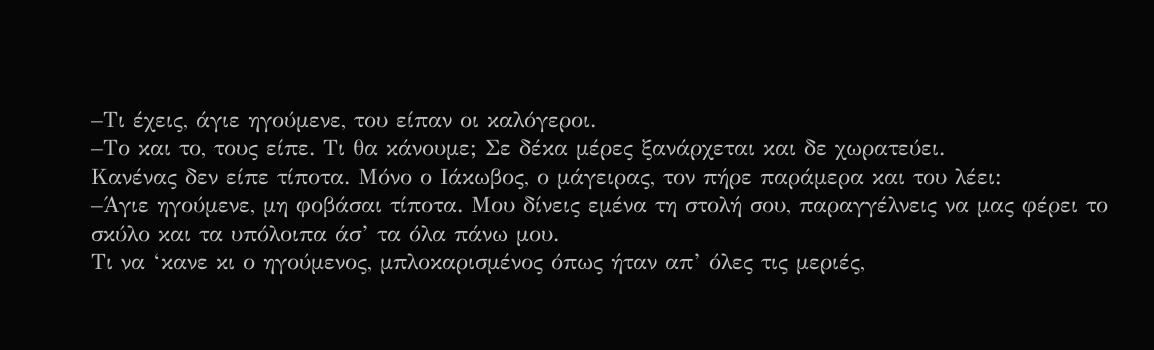–Τι έχεις, άγιε ηγούμενε, του είπαν οι καλόγεροι.
–Το και το, τους είπε. Τι θα κάνουμε; Σε δέκα μέρες ξανάρχεται και δε χωρατεύει.
Κανένας δεν είπε τίποτα. Μόνο ο Ιάκωβος, ο μάγειρας, τον πήρε παράμερα και του λέει:
–Άγιε ηγούμενε, μη φοβάσαι τίποτα. Μου δίνεις εμένα τη στολή σου, παραγγέλνεις να μας φέρει το σκύλο και τα υπόλοιπα άσ’ τα όλα πάνω μου.
Τι να ‘κανε κι ο ηγούμενος, μπλοκαρισμένος όπως ήταν απ’ όλες τις μεριές,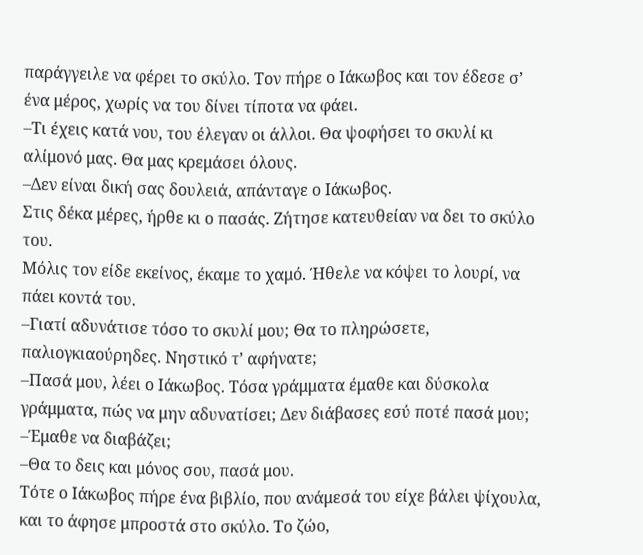παράγγειλε να φέρει το σκύλο. Τον πήρε ο Ιάκωβος και τον έδεσε σ’ ένα μέρος, χωρίς να του δίνει τίποτα να φάει.
–Τι έχεις κατά νου, του έλεγαν οι άλλοι. Θα ψοφήσει το σκυλί κι αλίμονό μας. Θα μας κρεμάσει όλους.
–Δεν είναι δική σας δουλειά, απάνταγε ο Ιάκωβος.
Στις δέκα μέρες, ήρθε κι ο πασάς. Ζήτησε κατευθείαν να δει το σκύλο του.
Μόλις τον είδε εκείνος, έκαμε το χαμό. Ήθελε να κόψει το λουρί, να πάει κοντά του.
–Γιατί αδυνάτισε τόσο το σκυλί μου; Θα το πληρώσετε, παλιογκιαούρηδες. Νηστικό τ’ αφήνατε;
–Πασά μου, λέει ο Ιάκωβος. Τόσα γράμματα έμαθε και δύσκολα γράμματα, πώς να μην αδυνατίσει; Δεν διάβασες εσύ ποτέ πασά μου;
–Έμαθε να διαβάζει;
–Θα το δεις και μόνος σου, πασά μου.
Τότε ο Ιάκωβος πήρε ένα βιβλίο, που ανάμεσά του είχε βάλει ψίχουλα, και το άφησε μπροστά στο σκύλο. Το ζώο,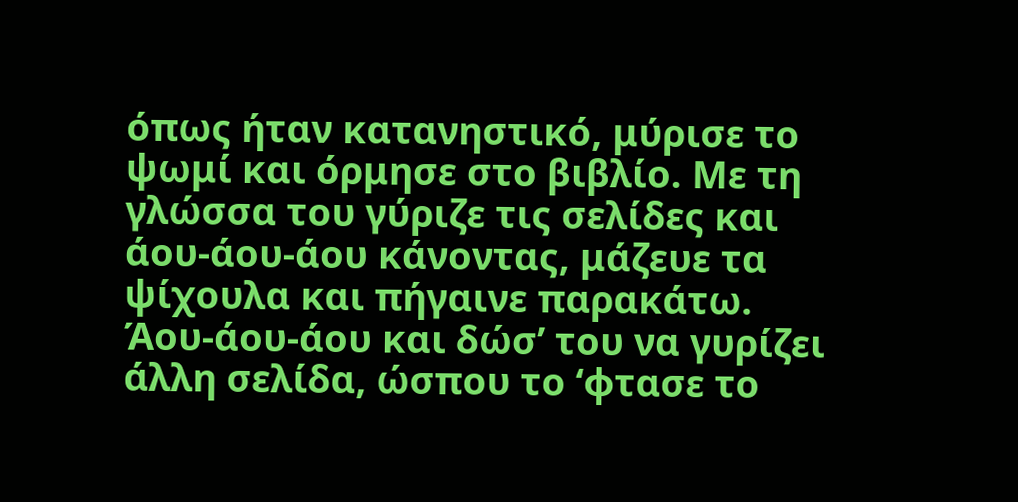όπως ήταν κατανηστικό, μύρισε το ψωμί και όρμησε στο βιβλίο. Με τη γλώσσα του γύριζε τις σελίδες και άου-άου-άου κάνοντας, μάζευε τα ψίχουλα και πήγαινε παρακάτω. Άου-άου-άου και δώσ’ του να γυρίζει άλλη σελίδα, ώσπου το ‘φτασε το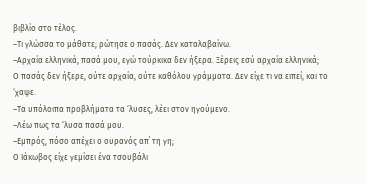βιβλίο στο τέλος.
–Τι γλώσσα το μάθατε; ρώτησε ο πασάς. Δεν καταλαβαίνω.
–Αρχαία ελληνικά, πασά μου, εγώ τούρκικα δεν ήξερα. Ξέρεις εσύ αρχαία ελληνικά;
Ο πασάς δεν ήξερε, ούτε αρχαία, ούτε καθόλου γράμματα. Δεν είχε τι να ειπεί, και το ‘χαψε.
–Τα υπόλοιπα προβλήματα τα ‘λυσες, λέει στον ηγούμενο.
–Λέω πως τα ‘λυσα πασά μου.
–Εμπρός, πόσο απέχει ο ουρανός απ΄ τη γη;
Ο Ιάκωβος είχε γεμίσει ένα τσουβάλι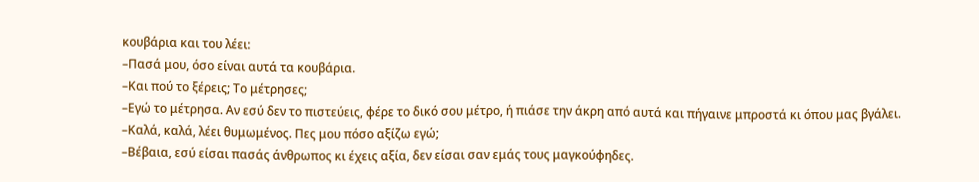κουβάρια και του λέει:
–Πασά μου, όσο είναι αυτά τα κουβάρια.
–Και πού το ξέρεις; Το μέτρησες;
–Εγώ το μέτρησα. Αν εσύ δεν το πιστεύεις, φέρε το δικό σου μέτρο, ή πιάσε την άκρη από αυτά και πήγαινε μπροστά κι όπου μας βγάλει.
–Καλά, καλά, λέει θυμωμένος. Πες μου πόσο αξίζω εγώ;
–Βέβαια, εσύ είσαι πασάς άνθρωπος κι έχεις αξία, δεν είσαι σαν εμάς τους μαγκούφηδες.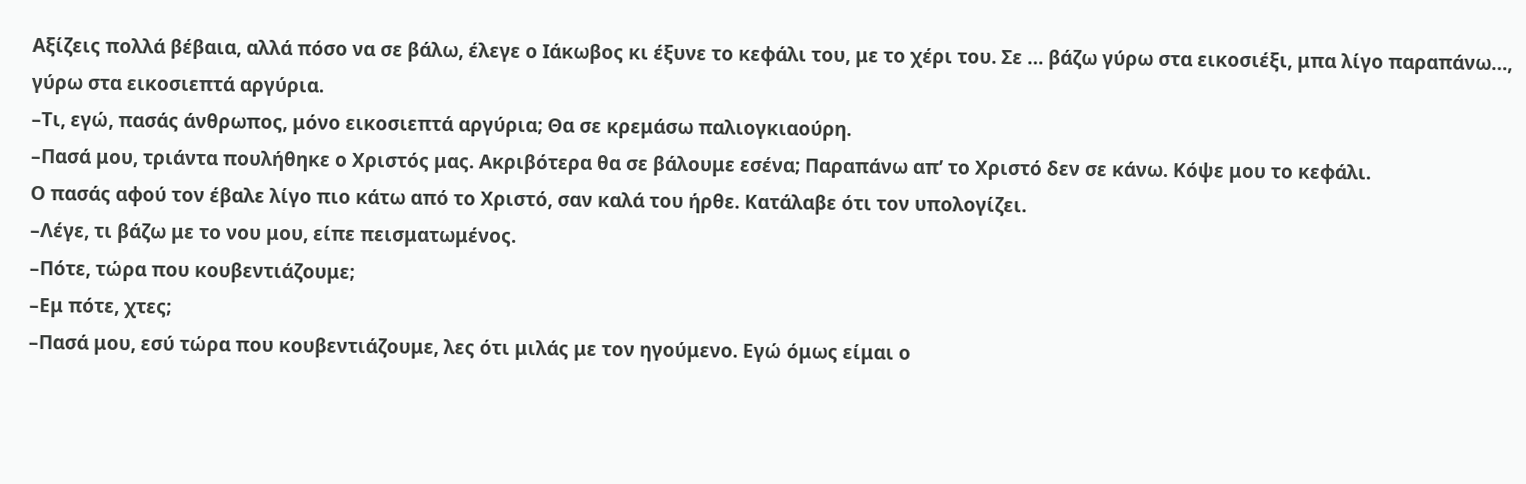Αξίζεις πολλά βέβαια, αλλά πόσο να σε βάλω, έλεγε ο Ιάκωβος κι έξυνε το κεφάλι του, με το χέρι του. Σε … βάζω γύρω στα εικοσιέξι, μπα λίγο παραπάνω…, γύρω στα εικοσιεπτά αργύρια.
–Τι, εγώ, πασάς άνθρωπος, μόνο εικοσιεπτά αργύρια; Θα σε κρεμάσω παλιογκιαούρη.
–Πασά μου, τριάντα πουλήθηκε ο Χριστός μας. Ακριβότερα θα σε βάλουμε εσένα; Παραπάνω απ’ το Χριστό δεν σε κάνω. Κόψε μου το κεφάλι.
Ο πασάς αφού τον έβαλε λίγο πιο κάτω από το Χριστό, σαν καλά του ήρθε. Κατάλαβε ότι τον υπολογίζει.
–Λέγε, τι βάζω με το νου μου, είπε πεισματωμένος.
–Πότε, τώρα που κουβεντιάζουμε;
–Εμ πότε, χτες;
–Πασά μου, εσύ τώρα που κουβεντιάζουμε, λες ότι μιλάς με τον ηγούμενο. Εγώ όμως είμαι ο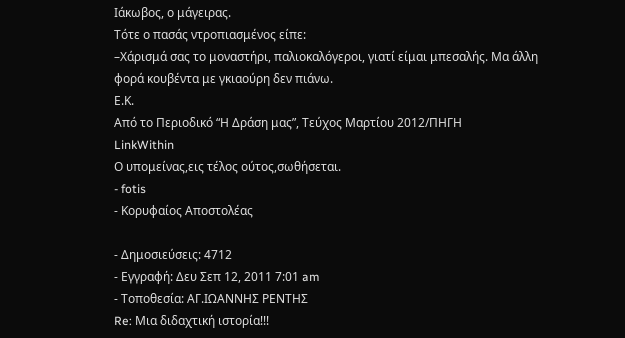Ιάκωβος, ο μάγειρας.
Τότε ο πασάς ντροπιασμένος είπε:
–Χάρισμά σας το μοναστήρι, παλιοκαλόγεροι, γιατί είμαι μπεσαλής. Μα άλλη φορά κουβέντα με γκιαούρη δεν πιάνω.
Ε.Κ.
Από το Περιοδικό “Η Δράση μας”, Τεύχος Μαρτίου 2012/ΠΗΓΗ
LinkWithin
Ο υπομείνας,εις τέλος ούτος,σωθήσεται.
- fotis
- Κορυφαίος Αποστολέας

- Δημοσιεύσεις: 4712
- Εγγραφή: Δευ Σεπ 12, 2011 7:01 am
- Τοποθεσία: ΑΓ.ΙΩΑΝΝΗΣ ΡΕΝΤΗΣ
Re: Μια διδαχτική ιστορία!!!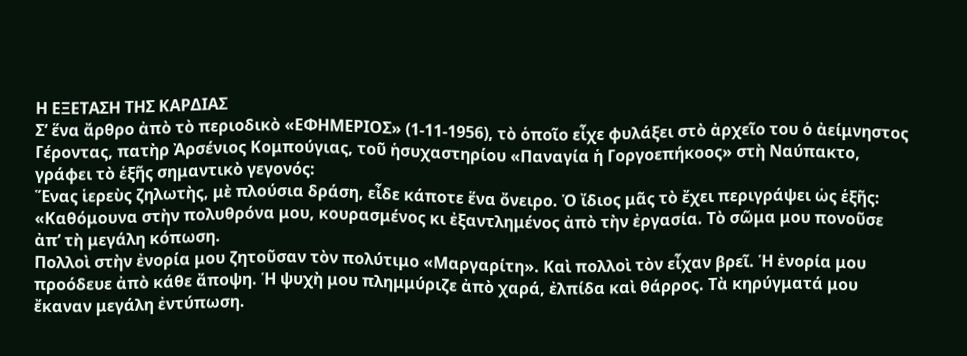Η ΕΞΕΤΑΣΗ ΤΗΣ ΚΑΡΔΙΑΣ
Σ’ ἕνα ἄρθρο ἀπὸ τὸ περιοδικὸ «ΕΦΗΜΕΡΙΟΣ» (1-11-1956), τὸ ὁποῖο εἶχε φυλάξει στὸ ἀρχεῖο του ὁ ἀείμνηστος Γέροντας, πατὴρ Ἀρσένιος Κομπούγιας, τοῦ ἡσυχαστηρίου «Παναγία ἡ Γοργοεπήκοος» στὴ Ναύπακτο, γράφει τὸ ἑξῆς σημαντικὸ γεγονός:
Ἕνας ἱερεὺς ζηλωτὴς, μὲ πλούσια δράση, εἶδε κάποτε ἕνα ὄνειρο. Ὁ ἴδιος μᾶς τὸ ἔχει περιγράψει ὡς ἑξῆς:
«Καθόμουνα στὴν πολυθρόνα μου, κουρασμένος κι ἐξαντλημένος ἀπὸ τὴν ἐργασία. Τὸ σῶμα μου πονοῦσε ἀπ’ τὴ μεγάλη κόπωση.
Πολλοὶ στὴν ἐνορία μου ζητοῦσαν τὸν πολύτιμο «Μαργαρίτη». Καὶ πολλοὶ τὸν εἶχαν βρεῖ. Ἡ ἐνορία μου προόδευε ἀπὸ κάθε ἄποψη. Ἡ ψυχὴ μου πλημμύριζε ἀπὸ χαρά, ἐλπίδα καὶ θάρρος. Τὰ κηρύγματά μου ἔκαναν μεγάλη ἐντύπωση.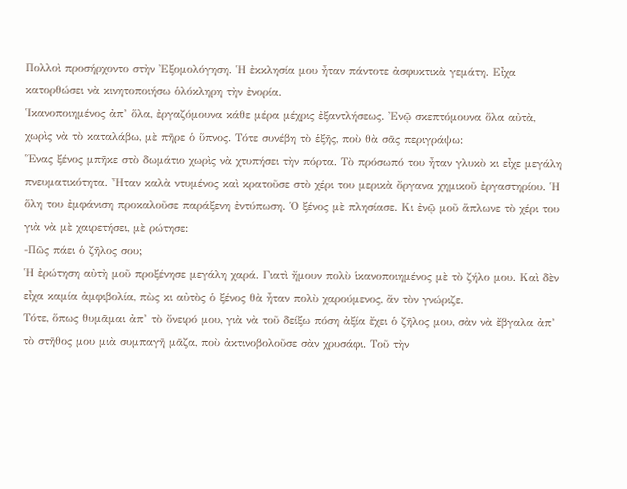Πολλοὶ προσήρχοντο στὴν Ἐξομολόγηση. Ἡ ἐκκλησία μου ἦταν πάντοτε ἀσφυκτικὰ γεμάτη. Εἶχα κατορθώσει νὰ κινητοποιήσω ὁλόκληρη τὴν ἐνορία.
Ἱκανοποιημένος ἀπ’ ὅλα, ἐργαζόμουνα κάθε μέρα μέχρις ἐξαντλήσεως. Ἐνῷ σκεπτόμουνα ὅλα αὐτὰ, χωρὶς νὰ τὸ καταλάβω, μὲ πῆρε ὁ ὕπνος. Τότε συνέβη τὸ ἑξῆς, ποὺ θὰ σᾶς περιγράψω:
Ἕνας ξένος μπῆκε στὸ δωμάτιο χωρὶς νὰ χτυπήσει τὴν πόρτα. Τὸ πρόσωπό του ἦταν γλυκὸ κι εἶχε μεγάλη πνευματικότητα. Ἦταν καλὰ ντυμένος καὶ κρατοῦσε στὸ χέρι του μερικὰ ὄργανα χημικοῦ ἐργαστηρίου. Ἡ ὅλη του ἐμφάνιση προκαλοῦσε παράξενη ἐντύπωση. Ὁ ξένος μὲ πλησίασε. Κι ἐνῷ μοῦ ἅπλωνε τὸ χέρι του γιὰ νὰ μὲ χαιρετήσει, μὲ ρώτησε:
-Πῶς πάει ὁ ζῆλος σου;
Ἡ ἐρώτηση αὐτὴ μοῦ προξένησε μεγάλη χαρά. Γιατὶ ἤμουν πολὺ ἱκανοποιημένος μὲ τὸ ζήλο μου. Καὶ δὲν εἶχα καμία ἀμφιβολία, πὼς κι αὐτὸς ὁ ξένος θὰ ἦταν πολὺ χαρούμενος, ἄν τὸν γνώριζε.
Τότε, ὅπως θυμᾶμαι ἀπ’ τὸ ὄνειρό μου, γιὰ νὰ τοῦ δείξω πόση ἀξία ἔχει ὁ ζῆλος μου, σὰν νὰ ἔβγαλα ἀπ’ τὸ στῆθος μου μιὰ συμπαγῆ μᾶζα, ποὺ ἀκτινοβολοῦσε σὰν χρυσάφι. Τοῦ τὴν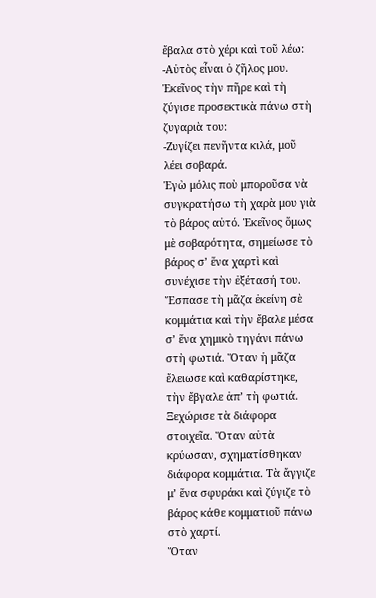ἔβαλα στὸ χέρι καὶ τοῦ λέω:
-Αὐτὸς εἶναι ὁ ζῆλος μου.
Ἐκεῖνος τὴν πῆρε καὶ τὴ ζύγισε προσεκτικὰ πάνω στὴ ζυγαριὰ του:
-Ζυγίζει πενῆντα κιλά, μοῦ λέει σοβαρά.
Ἐγὼ μόλις ποὺ μποροῦσα νὰ συγκρατήσω τὴ χαρὰ μου γιὰ τὸ βάρος αὐτό. Ἐκεῖνος ὅμως μὲ σοβαρότητα, σημείωσε τὸ βάρος σ’ ἕνα χαρτὶ καὶ συνέχισε τὴν ἐξέτασή του.
Ἔσπασε τὴ μᾶζα ἐκείνη σὲ κομμάτια καὶ τὴν ἔβαλε μέσα σ’ ἕνα χημικὸ τηγάνι πάνω στὴ φωτιά. Ὅταν ἡ μᾶζα ἔλειωσε καὶ καθαρίστηκε, τὴν ἔβγαλε ἀπ’ τὴ φωτιά. Ξεχώρισε τὰ διάφορα στοιχεῖα. Ὅταν αὐτὰ κρύωσαν, σχηματίσθηκαν διάφορα κομμάτια. Τὰ ἄγγιζε μ’ ἕνα σφυράκι καὶ ζύγιζε τὸ βάρος κάθε κομματιοῦ πάνω στὸ χαρτί.
Ὅταν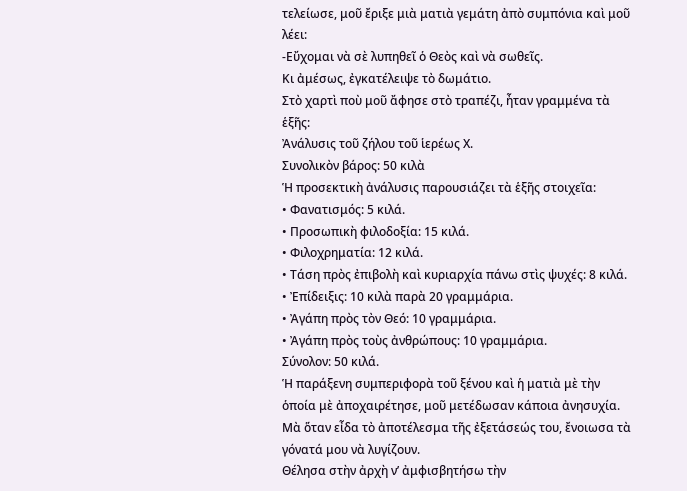τελείωσε, μοῦ ἔριξε μιὰ ματιὰ γεμάτη ἀπὸ συμπόνια καὶ μοῦ λέει:
-Εὔχομαι νὰ σὲ λυπηθεῖ ὁ Θεὸς καὶ νὰ σωθεῖς.
Κι ἀμέσως, ἐγκατέλειψε τὸ δωμάτιο.
Στὸ χαρτὶ ποὺ μοῦ ἄφησε στὸ τραπέζι, ἦταν γραμμένα τὰ ἑξῆς:
Ἀνάλυσις τοῦ ζήλου τοῦ ἱερέως Χ.
Συνολικὸν βάρος: 50 κιλὰ
Ἡ προσεκτικὴ ἀνάλυσις παρουσιάζει τὰ ἑξῆς στοιχεῖα:
• Φανατισμός: 5 κιλά.
• Προσωπικὴ φιλοδοξία: 15 κιλά.
• Φιλοχρηματία: 12 κιλά.
• Τάση πρὸς ἐπιβολὴ καὶ κυριαρχία πάνω στὶς ψυχές: 8 κιλά.
• Ἐπίδειξις: 10 κιλὰ παρὰ 20 γραμμάρια.
• Ἀγάπη πρὸς τὸν Θεό: 10 γραμμάρια.
• Ἀγάπη πρὸς τοὺς ἀνθρώπους: 10 γραμμάρια.
Σύνολον: 50 κιλά.
Ἡ παράξενη συμπεριφορὰ τοῦ ξένου καὶ ἡ ματιὰ μὲ τὴν ὁποία μὲ ἀποχαιρέτησε, μοῦ μετέδωσαν κάποια ἀνησυχία. Μὰ ὅταν εἶδα τὸ ἀποτέλεσμα τῆς ἐξετάσεώς του, ἔνοιωσα τὰ γόνατά μου νὰ λυγίζουν.
Θέλησα στὴν ἀρχὴ ν’ ἀμφισβητήσω τὴν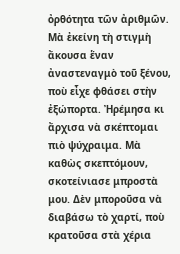ὀρθότητα τῶν ἀριθμῶν. Μὰ ἐκείνη τὴ στιγμὴ ἄκουσα ἕναν ἀναστεναγμὸ τοῦ ξένου, ποὺ εἶχε φθάσει στὴν ἐξώπορτα. Ἠρέμησα κι ἄρχισα νὰ σκέπτομαι πιὸ ψύχραιμα. Μὰ καθὼς σκεπτόμουν, σκοτείνιασε μπροστὰ μου. Δὲν μποροῦσα νὰ διαβάσω τὸ χαρτί, ποὺ κρατοῦσα στὰ χέρια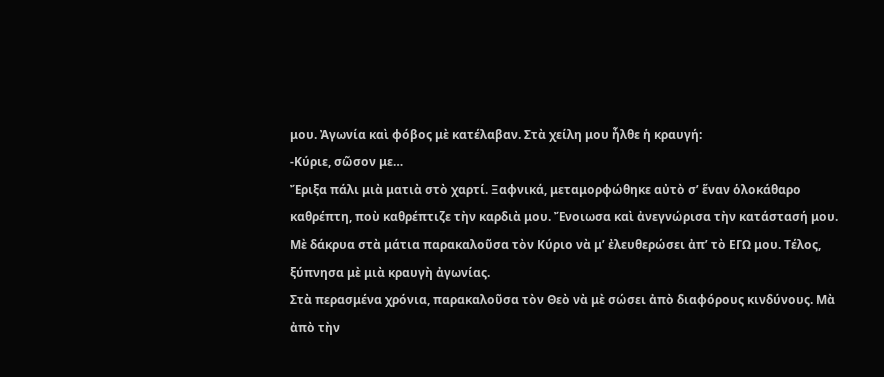μου. Ἀγωνία καὶ φόβος μὲ κατέλαβαν. Στὰ χείλη μου ἦλθε ἡ κραυγή:
-Κύριε, σῶσον με…
Ἔριξα πάλι μιὰ ματιὰ στὸ χαρτί. Ξαφνικά, μεταμορφώθηκε αὐτὸ σ’ ἕναν ὁλοκάθαρο καθρέπτη, ποὺ καθρέπτιζε τὴν καρδιὰ μου. Ἔνοιωσα καὶ ἀνεγνώρισα τὴν κατάστασή μου. Μὲ δάκρυα στὰ μάτια παρακαλοῦσα τὸν Κύριο νὰ μ’ ἐλευθερώσει ἀπ’ τὸ ΕΓΩ μου. Τέλος, ξύπνησα μὲ μιὰ κραυγὴ ἀγωνίας.
Στὰ περασμένα χρόνια, παρακαλοῦσα τὸν Θεὸ νὰ μὲ σώσει ἀπὸ διαφόρους κινδύνους. Μὰ ἀπὸ τὴν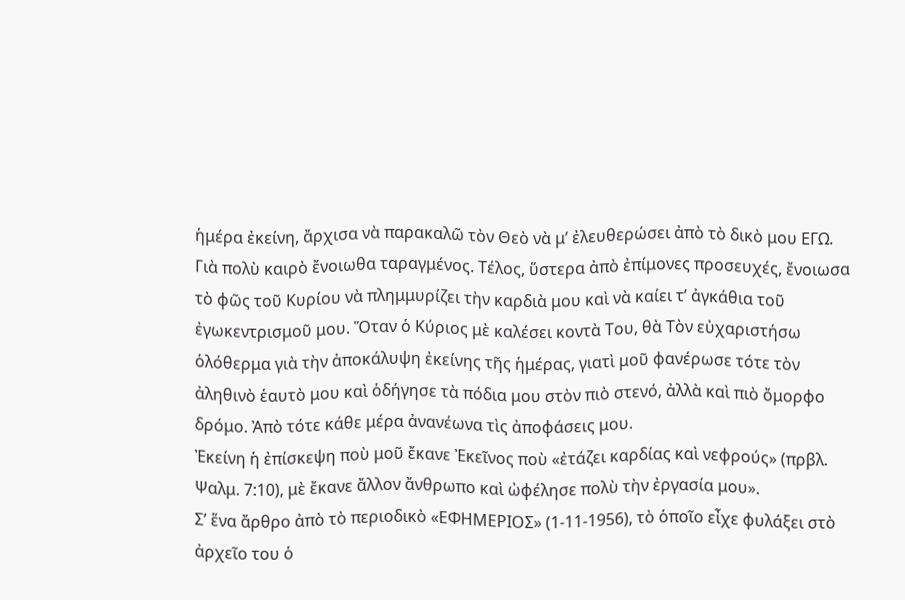ἡμέρα ἐκείνη, ἄρχισα νὰ παρακαλῶ τὸν Θεὸ νὰ μ’ ἐλευθερώσει ἀπὸ τὸ δικὸ μου ΕΓΩ.
Γιὰ πολὺ καιρὸ ἔνοιωθα ταραγμένος. Τέλος, ὕστερα ἀπὸ ἐπίμονες προσευχές, ἔνοιωσα τὸ φῶς τοῦ Κυρίου νὰ πλημμυρίζει τὴν καρδιὰ μου καὶ νὰ καίει τ’ ἀγκάθια τοῦ ἐγωκεντρισμοῦ μου. Ὅταν ὁ Κύριος μὲ καλέσει κοντὰ Του, θὰ Τὸν εὐχαριστήσω ὁλόθερμα γιὰ τὴν ἀποκάλυψη ἐκείνης τῆς ἡμέρας, γιατὶ μοῦ φανέρωσε τότε τὸν ἀληθινὸ ἑαυτὸ μου καὶ ὁδήγησε τὰ πόδια μου στὸν πιὸ στενό, ἀλλὰ καὶ πιὸ ὄμορφο δρόμο. Ἀπὸ τότε κάθε μέρα ἀνανέωνα τὶς ἀποφάσεις μου.
Ἐκείνη ἡ ἐπίσκεψη ποὺ μοῦ ἔκανε Ἐκεῖνος ποὺ «ἐτάζει καρδίας καὶ νεφρούς» (πρβλ. Ψαλμ. 7:10), μὲ ἔκανε ἄλλον ἄνθρωπο καὶ ὠφέλησε πολὺ τὴν ἐργασία μου».
Σ’ ἕνα ἄρθρο ἀπὸ τὸ περιοδικὸ «ΕΦΗΜΕΡΙΟΣ» (1-11-1956), τὸ ὁποῖο εἶχε φυλάξει στὸ ἀρχεῖο του ὁ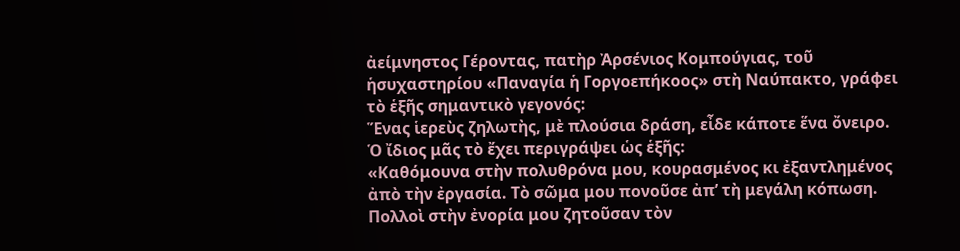ἀείμνηστος Γέροντας, πατὴρ Ἀρσένιος Κομπούγιας, τοῦ ἡσυχαστηρίου «Παναγία ἡ Γοργοεπήκοος» στὴ Ναύπακτο, γράφει τὸ ἑξῆς σημαντικὸ γεγονός:
Ἕνας ἱερεὺς ζηλωτὴς, μὲ πλούσια δράση, εἶδε κάποτε ἕνα ὄνειρο. Ὁ ἴδιος μᾶς τὸ ἔχει περιγράψει ὡς ἑξῆς:
«Καθόμουνα στὴν πολυθρόνα μου, κουρασμένος κι ἐξαντλημένος ἀπὸ τὴν ἐργασία. Τὸ σῶμα μου πονοῦσε ἀπ’ τὴ μεγάλη κόπωση.
Πολλοὶ στὴν ἐνορία μου ζητοῦσαν τὸν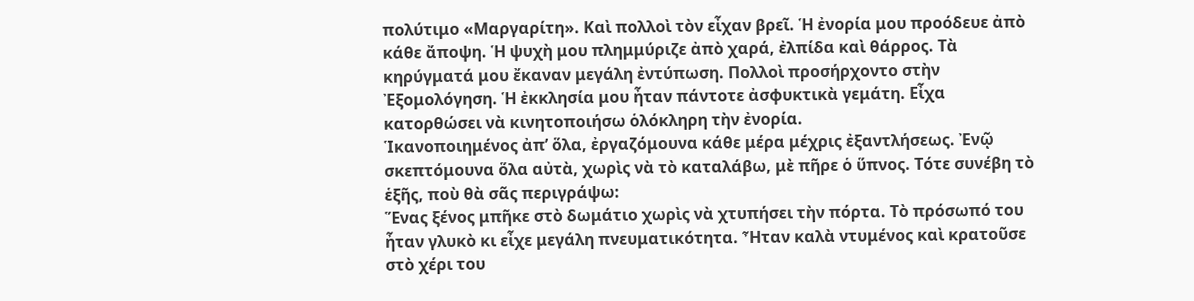πολύτιμο «Μαργαρίτη». Καὶ πολλοὶ τὸν εἶχαν βρεῖ. Ἡ ἐνορία μου προόδευε ἀπὸ κάθε ἄποψη. Ἡ ψυχὴ μου πλημμύριζε ἀπὸ χαρά, ἐλπίδα καὶ θάρρος. Τὰ κηρύγματά μου ἔκαναν μεγάλη ἐντύπωση. Πολλοὶ προσήρχοντο στὴν Ἐξομολόγηση. Ἡ ἐκκλησία μου ἦταν πάντοτε ἀσφυκτικὰ γεμάτη. Εἶχα κατορθώσει νὰ κινητοποιήσω ὁλόκληρη τὴν ἐνορία.
Ἱκανοποιημένος ἀπ’ ὅλα, ἐργαζόμουνα κάθε μέρα μέχρις ἐξαντλήσεως. Ἐνῷ σκεπτόμουνα ὅλα αὐτὰ, χωρὶς νὰ τὸ καταλάβω, μὲ πῆρε ὁ ὕπνος. Τότε συνέβη τὸ ἑξῆς, ποὺ θὰ σᾶς περιγράψω:
Ἕνας ξένος μπῆκε στὸ δωμάτιο χωρὶς νὰ χτυπήσει τὴν πόρτα. Τὸ πρόσωπό του ἦταν γλυκὸ κι εἶχε μεγάλη πνευματικότητα. Ἦταν καλὰ ντυμένος καὶ κρατοῦσε στὸ χέρι του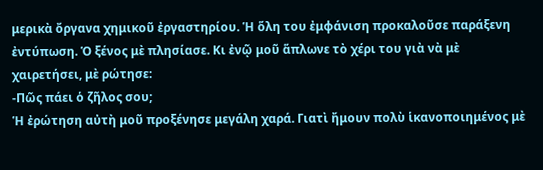μερικὰ ὄργανα χημικοῦ ἐργαστηρίου. Ἡ ὅλη του ἐμφάνιση προκαλοῦσε παράξενη ἐντύπωση. Ὁ ξένος μὲ πλησίασε. Κι ἐνῷ μοῦ ἅπλωνε τὸ χέρι του γιὰ νὰ μὲ χαιρετήσει, μὲ ρώτησε:
-Πῶς πάει ὁ ζῆλος σου;
Ἡ ἐρώτηση αὐτὴ μοῦ προξένησε μεγάλη χαρά. Γιατὶ ἤμουν πολὺ ἱκανοποιημένος μὲ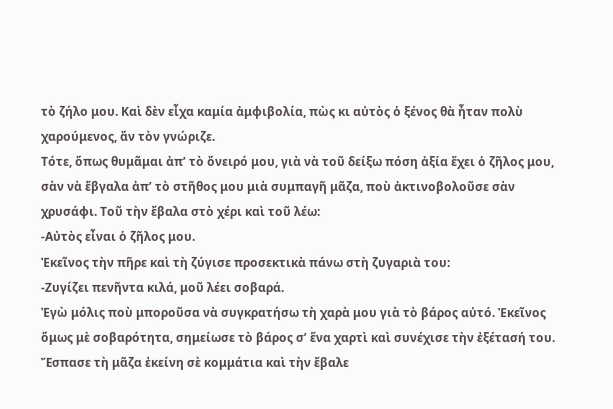τὸ ζήλο μου. Καὶ δὲν εἶχα καμία ἀμφιβολία, πὼς κι αὐτὸς ὁ ξένος θὰ ἦταν πολὺ χαρούμενος, ἄν τὸν γνώριζε.
Τότε, ὅπως θυμᾶμαι ἀπ’ τὸ ὄνειρό μου, γιὰ νὰ τοῦ δείξω πόση ἀξία ἔχει ὁ ζῆλος μου, σὰν νὰ ἔβγαλα ἀπ’ τὸ στῆθος μου μιὰ συμπαγῆ μᾶζα, ποὺ ἀκτινοβολοῦσε σὰν χρυσάφι. Τοῦ τὴν ἔβαλα στὸ χέρι καὶ τοῦ λέω:
-Αὐτὸς εἶναι ὁ ζῆλος μου.
Ἐκεῖνος τὴν πῆρε καὶ τὴ ζύγισε προσεκτικὰ πάνω στὴ ζυγαριὰ του:
-Ζυγίζει πενῆντα κιλά, μοῦ λέει σοβαρά.
Ἐγὼ μόλις ποὺ μποροῦσα νὰ συγκρατήσω τὴ χαρὰ μου γιὰ τὸ βάρος αὐτό. Ἐκεῖνος ὅμως μὲ σοβαρότητα, σημείωσε τὸ βάρος σ’ ἕνα χαρτὶ καὶ συνέχισε τὴν ἐξέτασή του.
Ἔσπασε τὴ μᾶζα ἐκείνη σὲ κομμάτια καὶ τὴν ἔβαλε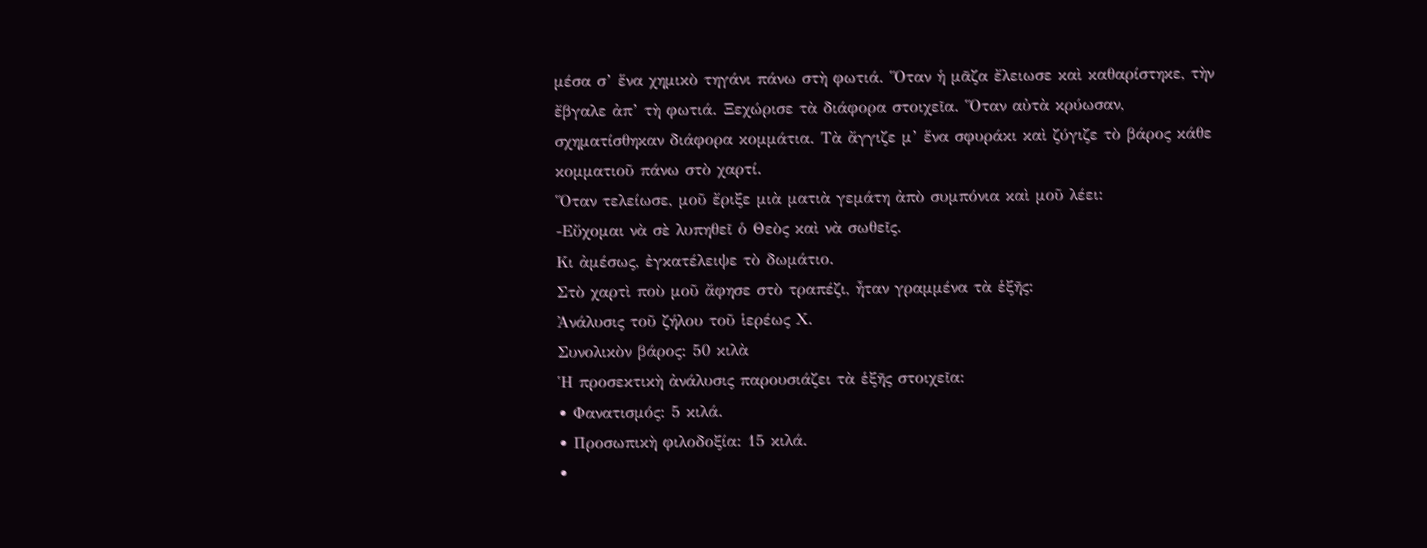μέσα σ’ ἕνα χημικὸ τηγάνι πάνω στὴ φωτιά. Ὅταν ἡ μᾶζα ἔλειωσε καὶ καθαρίστηκε, τὴν ἔβγαλε ἀπ’ τὴ φωτιά. Ξεχώρισε τὰ διάφορα στοιχεῖα. Ὅταν αὐτὰ κρύωσαν, σχηματίσθηκαν διάφορα κομμάτια. Τὰ ἄγγιζε μ’ ἕνα σφυράκι καὶ ζύγιζε τὸ βάρος κάθε κομματιοῦ πάνω στὸ χαρτί.
Ὅταν τελείωσε, μοῦ ἔριξε μιὰ ματιὰ γεμάτη ἀπὸ συμπόνια καὶ μοῦ λέει:
-Εὔχομαι νὰ σὲ λυπηθεῖ ὁ Θεὸς καὶ νὰ σωθεῖς.
Κι ἀμέσως, ἐγκατέλειψε τὸ δωμάτιο.
Στὸ χαρτὶ ποὺ μοῦ ἄφησε στὸ τραπέζι, ἦταν γραμμένα τὰ ἑξῆς:
Ἀνάλυσις τοῦ ζήλου τοῦ ἱερέως Χ.
Συνολικὸν βάρος: 50 κιλὰ
Ἡ προσεκτικὴ ἀνάλυσις παρουσιάζει τὰ ἑξῆς στοιχεῖα:
• Φανατισμός: 5 κιλά.
• Προσωπικὴ φιλοδοξία: 15 κιλά.
•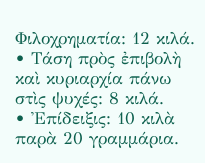Φιλοχρηματία: 12 κιλά.
• Τάση πρὸς ἐπιβολὴ καὶ κυριαρχία πάνω στὶς ψυχές: 8 κιλά.
• Ἐπίδειξις: 10 κιλὰ παρὰ 20 γραμμάρια.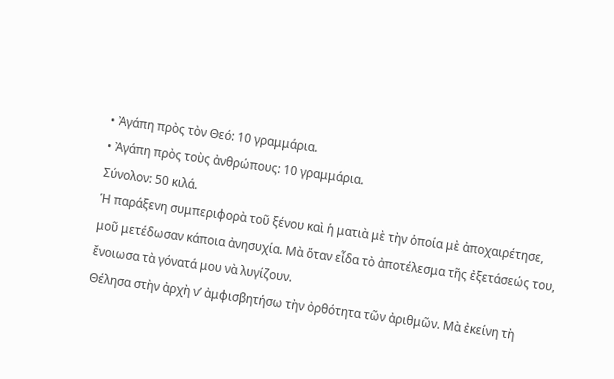• Ἀγάπη πρὸς τὸν Θεό: 10 γραμμάρια.
• Ἀγάπη πρὸς τοὺς ἀνθρώπους: 10 γραμμάρια.
Σύνολον: 50 κιλά.
Ἡ παράξενη συμπεριφορὰ τοῦ ξένου καὶ ἡ ματιὰ μὲ τὴν ὁποία μὲ ἀποχαιρέτησε, μοῦ μετέδωσαν κάποια ἀνησυχία. Μὰ ὅταν εἶδα τὸ ἀποτέλεσμα τῆς ἐξετάσεώς του, ἔνοιωσα τὰ γόνατά μου νὰ λυγίζουν.
Θέλησα στὴν ἀρχὴ ν’ ἀμφισβητήσω τὴν ὀρθότητα τῶν ἀριθμῶν. Μὰ ἐκείνη τὴ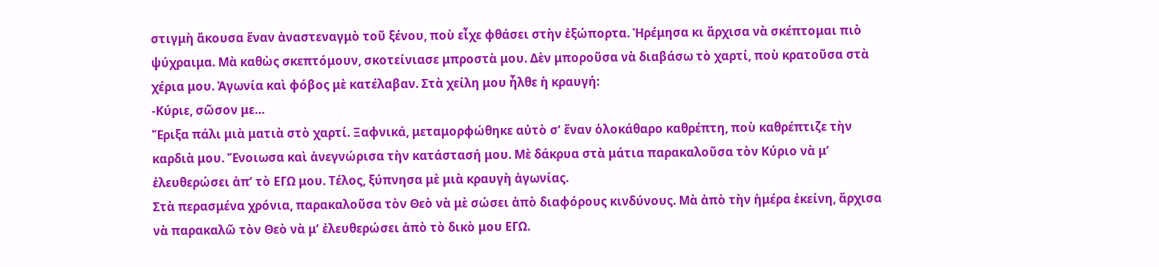στιγμὴ ἄκουσα ἕναν ἀναστεναγμὸ τοῦ ξένου, ποὺ εἶχε φθάσει στὴν ἐξώπορτα. Ἠρέμησα κι ἄρχισα νὰ σκέπτομαι πιὸ ψύχραιμα. Μὰ καθὼς σκεπτόμουν, σκοτείνιασε μπροστὰ μου. Δὲν μποροῦσα νὰ διαβάσω τὸ χαρτί, ποὺ κρατοῦσα στὰ χέρια μου. Ἀγωνία καὶ φόβος μὲ κατέλαβαν. Στὰ χείλη μου ἦλθε ἡ κραυγή:
-Κύριε, σῶσον με…
Ἔριξα πάλι μιὰ ματιὰ στὸ χαρτί. Ξαφνικά, μεταμορφώθηκε αὐτὸ σ’ ἕναν ὁλοκάθαρο καθρέπτη, ποὺ καθρέπτιζε τὴν καρδιὰ μου. Ἔνοιωσα καὶ ἀνεγνώρισα τὴν κατάστασή μου. Μὲ δάκρυα στὰ μάτια παρακαλοῦσα τὸν Κύριο νὰ μ’ ἐλευθερώσει ἀπ’ τὸ ΕΓΩ μου. Τέλος, ξύπνησα μὲ μιὰ κραυγὴ ἀγωνίας.
Στὰ περασμένα χρόνια, παρακαλοῦσα τὸν Θεὸ νὰ μὲ σώσει ἀπὸ διαφόρους κινδύνους. Μὰ ἀπὸ τὴν ἡμέρα ἐκείνη, ἄρχισα νὰ παρακαλῶ τὸν Θεὸ νὰ μ’ ἐλευθερώσει ἀπὸ τὸ δικὸ μου ΕΓΩ.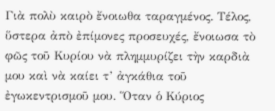Γιὰ πολὺ καιρὸ ἔνοιωθα ταραγμένος. Τέλος, ὕστερα ἀπὸ ἐπίμονες προσευχές, ἔνοιωσα τὸ φῶς τοῦ Κυρίου νὰ πλημμυρίζει τὴν καρδιὰ μου καὶ νὰ καίει τ’ ἀγκάθια τοῦ ἐγωκεντρισμοῦ μου. Ὅταν ὁ Κύριος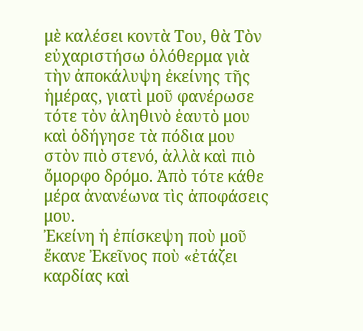μὲ καλέσει κοντὰ Του, θὰ Τὸν εὐχαριστήσω ὁλόθερμα γιὰ τὴν ἀποκάλυψη ἐκείνης τῆς ἡμέρας, γιατὶ μοῦ φανέρωσε τότε τὸν ἀληθινὸ ἑαυτὸ μου καὶ ὁδήγησε τὰ πόδια μου στὸν πιὸ στενό, ἀλλὰ καὶ πιὸ ὄμορφο δρόμο. Ἀπὸ τότε κάθε μέρα ἀνανέωνα τὶς ἀποφάσεις μου.
Ἐκείνη ἡ ἐπίσκεψη ποὺ μοῦ ἔκανε Ἐκεῖνος ποὺ «ἐτάζει καρδίας καὶ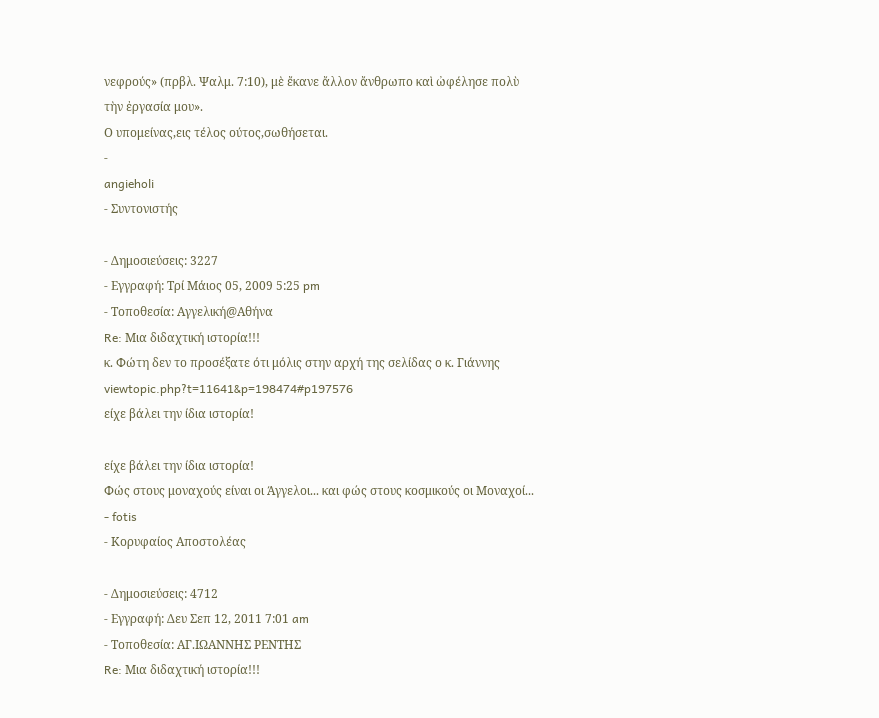νεφρούς» (πρβλ. Ψαλμ. 7:10), μὲ ἔκανε ἄλλον ἄνθρωπο καὶ ὠφέλησε πολὺ τὴν ἐργασία μου».
Ο υπομείνας,εις τέλος ούτος,σωθήσεται.
-
angieholi
- Συντονιστής

- Δημοσιεύσεις: 3227
- Εγγραφή: Τρί Μάιος 05, 2009 5:25 pm
- Τοποθεσία: Αγγελική@Αθήνα
Re: Μια διδαχτική ιστορία!!!
κ. Φώτη δεν το προσέξατε ότι μόλις στην αρχή της σελίδας ο κ. Γιάννης viewtopic.php?t=11641&p=198474#p197576
είχε βάλει την ίδια ιστορία!

είχε βάλει την ίδια ιστορία!
Φώς στους μοναχούς είναι οι Άγγελοι... και φώς στους κοσμικούς οι Μοναχοί...
- fotis
- Κορυφαίος Αποστολέας

- Δημοσιεύσεις: 4712
- Εγγραφή: Δευ Σεπ 12, 2011 7:01 am
- Τοποθεσία: ΑΓ.ΙΩΑΝΝΗΣ ΡΕΝΤΗΣ
Re: Μια διδαχτική ιστορία!!!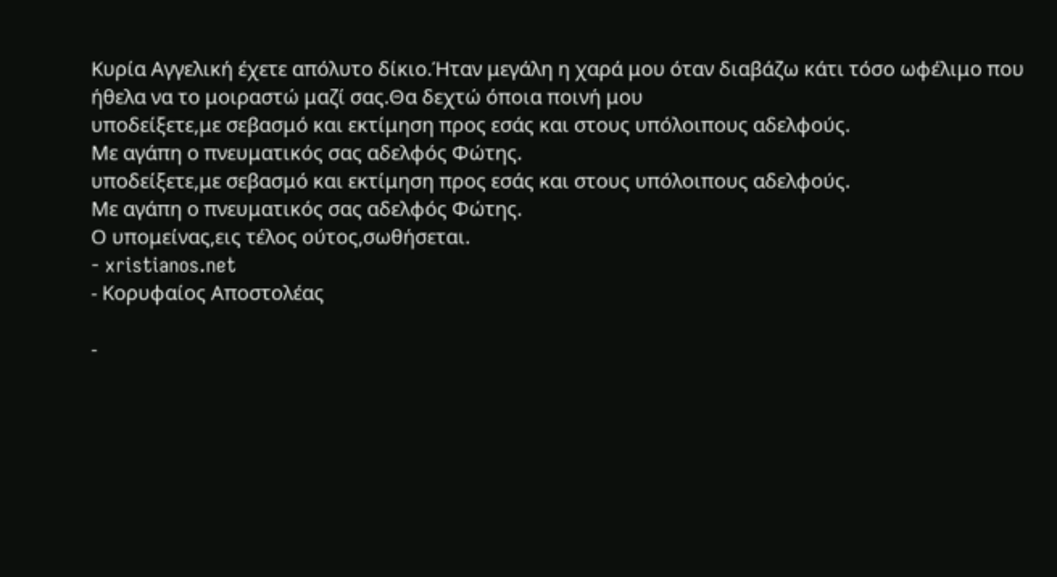Κυρία Αγγελική έχετε απόλυτο δίκιο.Ήταν μεγάλη η χαρά μου όταν διαβάζω κάτι τόσο ωφέλιμο που ήθελα να το μοιραστώ μαζί σας.Θα δεχτώ όποια ποινή μου
υποδείξετε,με σεβασμό και εκτίμηση προς εσάς και στους υπόλοιπους αδελφούς.
Με αγάπη ο πνευματικός σας αδελφός Φώτης.
υποδείξετε,με σεβασμό και εκτίμηση προς εσάς και στους υπόλοιπους αδελφούς.
Με αγάπη ο πνευματικός σας αδελφός Φώτης.
Ο υπομείνας,εις τέλος ούτος,σωθήσεται.
- xristianos.net
- Κορυφαίος Αποστολέας

-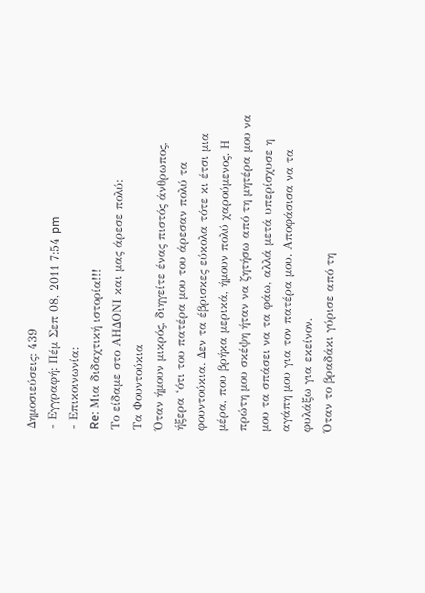Δημοσιεύσεις: 439
- Εγγραφή: Πέμ Σεπ 08, 2011 7:54 pm
- Επικοινωνία:
Re: Μια διδαχτική ιστορία!!!
Το είδαμε στο ΑΗΔΟΝΙ και μας άρεσε πολύ:
Τα Φουντούκια
Όταν ήμουν μικρός, διηγείτε ένας πιστός άνθρωπος, ήξερα ‘ότι του πατέρα μου του άρεσαν πολύ τα φουντούκια. Δεν τα έβρισκες εύκολα τότε κι έτσι μια μέρα, που βρήκα μερικά, ήμουν πολύ χαρούμενος. Η πρώτη μου σκέψη ήταν να ζητήσω από τη μητέρα μου να μου τα σπάσει να τα φάω, αλλά μετά υπερίσχυσε η αγάπη μου για τον πατέρα μου. Αποφάσισα να τα φυλάξω για εκείνον.
Όταν το βραδάκι γύρισε από τη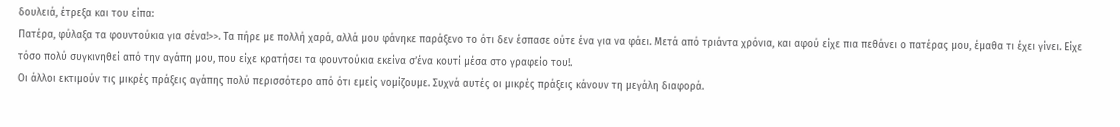δουλειά, έτρεξα και του είπα:
Πατέρα, φύλαξα τα φουντούκια για σένα!>>. Τα πήρε με πολλή χαρά, αλλά μου φάνηκε παράξενο το ότι δεν έσπασε ούτε ένα για να φάει. Μετά από τριάντα χρόνια, και αφού είχε πια πεθάνει ο πατέρας μου, έμαθα τι έχει γίνει. Είχε τόσο πολύ συγκινηθεί από την αγάπη μου, που είχε κρατήσει τα φουντούκια εκείνα σ’ένα κουτί μέσα στο γραφείο του!.
Οι άλλοι εκτιμούν τις μικρές πράξεις αγάπης πολύ περισσότερο από ότι εμείς νομίζουμε. Συχνά αυτές οι μικρές πράξεις κάνουν τη μεγάλη διαφορά.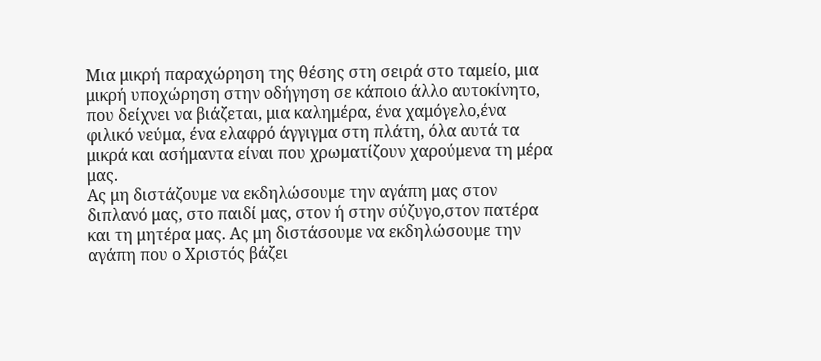Μια μικρή παραχώρηση της θέσης στη σειρά στο ταμείο, μια μικρή υποχώρηση στην οδήγηση σε κάποιο άλλο αυτοκίνητο, που δείχνει να βιάζεται, μια καλημέρα, ένα χαμόγελο,ένα φιλικό νεύμα, ένα ελαφρό άγγιγμα στη πλάτη, όλα αυτά τα μικρά και ασήμαντα είναι που χρωματίζουν χαρούμενα τη μέρα μας.
Ας μη διστάζουμε να εκδηλώσουμε την αγάπη μας στον διπλανό μας, στο παιδί μας, στον ή στην σύζυγο,στον πατέρα και τη μητέρα μας. Ας μη διστάσουμε να εκδηλώσουμε την αγάπη που ο Χριστός βάζει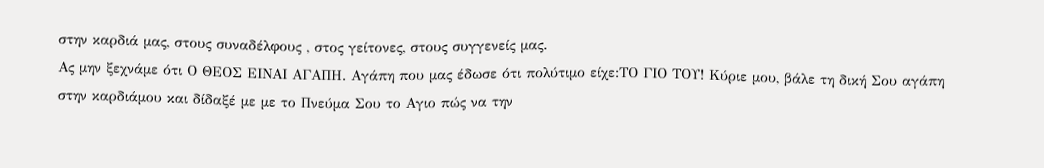στην καρδιά μας, στους συναδέλφους , στος γείτονες, στους συγγενείς μας.
Ας μην ξεχνάμε ότι Ο ΘΕΟΣ ΕΙΝΑΙ ΑΓΑΠΗ. Αγάπη που μας έδωσε ότι πολύτιμο είχε:ΤΟ ΓΙΟ ΤΟΥ! Κύριε μου, βάλε τη δική Σου αγάπη στην καρδιάμου και δίδαξέ με με το Πνεύμα Σου το Αγιο πώς να την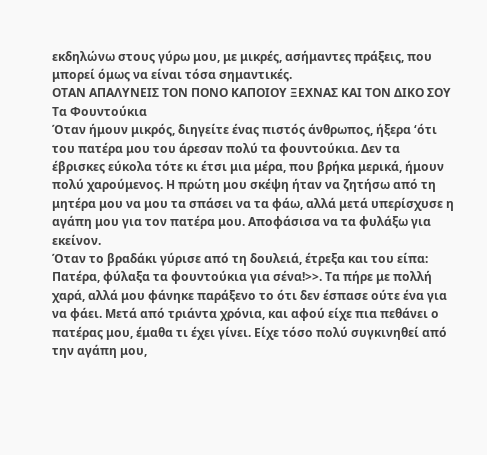εκδηλώνω στους γύρω μου, με μικρές, ασήμαντες πράξεις, που μπορεί όμως να είναι τόσα σημαντικές.
ΟΤΑΝ ΑΠΑΛΥΝΕΙΣ ΤΟΝ ΠΟΝΟ ΚΑΠΟΙΟΥ ΞΕΧΝΑΣ ΚΑΙ ΤΟΝ ΔΙΚΟ ΣΟΥ
Τα Φουντούκια
Όταν ήμουν μικρός, διηγείτε ένας πιστός άνθρωπος, ήξερα ‘ότι του πατέρα μου του άρεσαν πολύ τα φουντούκια. Δεν τα έβρισκες εύκολα τότε κι έτσι μια μέρα, που βρήκα μερικά, ήμουν πολύ χαρούμενος. Η πρώτη μου σκέψη ήταν να ζητήσω από τη μητέρα μου να μου τα σπάσει να τα φάω, αλλά μετά υπερίσχυσε η αγάπη μου για τον πατέρα μου. Αποφάσισα να τα φυλάξω για εκείνον.
Όταν το βραδάκι γύρισε από τη δουλειά, έτρεξα και του είπα:
Πατέρα, φύλαξα τα φουντούκια για σένα!>>. Τα πήρε με πολλή χαρά, αλλά μου φάνηκε παράξενο το ότι δεν έσπασε ούτε ένα για να φάει. Μετά από τριάντα χρόνια, και αφού είχε πια πεθάνει ο πατέρας μου, έμαθα τι έχει γίνει. Είχε τόσο πολύ συγκινηθεί από την αγάπη μου,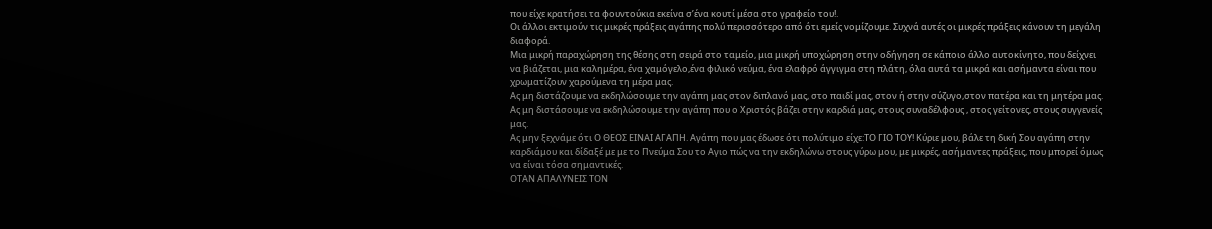που είχε κρατήσει τα φουντούκια εκείνα σ’ένα κουτί μέσα στο γραφείο του!.
Οι άλλοι εκτιμούν τις μικρές πράξεις αγάπης πολύ περισσότερο από ότι εμείς νομίζουμε. Συχνά αυτές οι μικρές πράξεις κάνουν τη μεγάλη διαφορά.
Μια μικρή παραχώρηση της θέσης στη σειρά στο ταμείο, μια μικρή υποχώρηση στην οδήγηση σε κάποιο άλλο αυτοκίνητο, που δείχνει να βιάζεται, μια καλημέρα, ένα χαμόγελο,ένα φιλικό νεύμα, ένα ελαφρό άγγιγμα στη πλάτη, όλα αυτά τα μικρά και ασήμαντα είναι που χρωματίζουν χαρούμενα τη μέρα μας.
Ας μη διστάζουμε να εκδηλώσουμε την αγάπη μας στον διπλανό μας, στο παιδί μας, στον ή στην σύζυγο,στον πατέρα και τη μητέρα μας. Ας μη διστάσουμε να εκδηλώσουμε την αγάπη που ο Χριστός βάζει στην καρδιά μας, στους συναδέλφους , στος γείτονες, στους συγγενείς μας.
Ας μην ξεχνάμε ότι Ο ΘΕΟΣ ΕΙΝΑΙ ΑΓΑΠΗ. Αγάπη που μας έδωσε ότι πολύτιμο είχε:ΤΟ ΓΙΟ ΤΟΥ! Κύριε μου, βάλε τη δική Σου αγάπη στην καρδιάμου και δίδαξέ με με το Πνεύμα Σου το Αγιο πώς να την εκδηλώνω στους γύρω μου, με μικρές, ασήμαντες πράξεις, που μπορεί όμως να είναι τόσα σημαντικές.
ΟΤΑΝ ΑΠΑΛΥΝΕΙΣ ΤΟΝ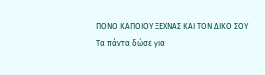ΠΟΝΟ ΚΑΠΟΙΟΥ ΞΕΧΝΑΣ ΚΑΙ ΤΟΝ ΔΙΚΟ ΣΟΥ
Τα πάντα δώσε για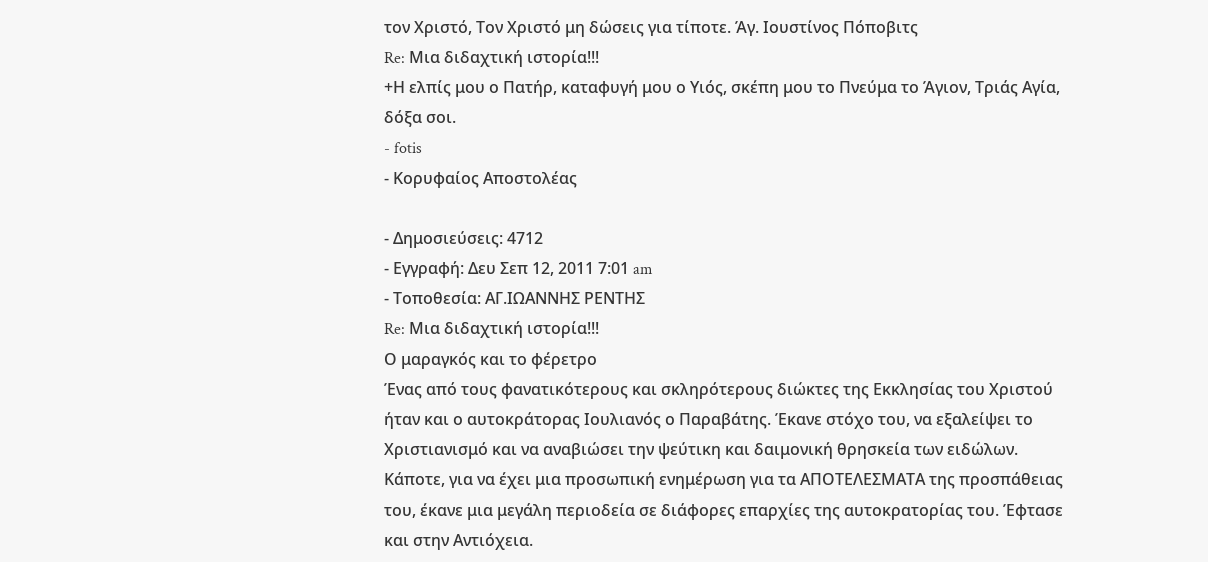τον Χριστό, Τον Χριστό μη δώσεις για τίποτε. Άγ. Ιουστίνος Πόποβιτς
Re: Μια διδαχτική ιστορία!!!
+Η ελπίς μου ο Πατήρ, καταφυγή μου ο Υιός, σκέπη μου το Πνεύμα το Άγιον, Τριάς Αγία, δόξα σοι.
- fotis
- Κορυφαίος Αποστολέας

- Δημοσιεύσεις: 4712
- Εγγραφή: Δευ Σεπ 12, 2011 7:01 am
- Τοποθεσία: ΑΓ.ΙΩΑΝΝΗΣ ΡΕΝΤΗΣ
Re: Μια διδαχτική ιστορία!!!
Ο μαραγκός και το φέρετρο
Ένας από τους φανατικότερους και σκληρότερους διώκτες της Εκκλησίας του Χριστού ήταν και ο αυτοκράτορας Ιουλιανός ο Παραβάτης. Έκανε στόχο του, να εξαλείψει το Χριστιανισμό και να αναβιώσει την ψεύτικη και δαιμονική θρησκεία των ειδώλων.
Κάποτε, για να έχει μια προσωπική ενημέρωση για τα ΑΠΟΤΕΛΕΣΜΑΤΑ της προσπάθειας του, έκανε μια μεγάλη περιοδεία σε διάφορες επαρχίες της αυτοκρατορίας του. Έφτασε και στην Αντιόχεια.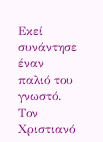Εκεί συνάντησε έναν παλιό του γνωστό. Τον Χριστιανό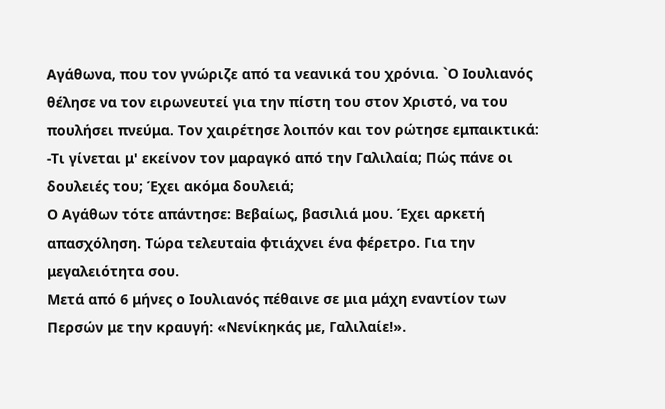Αγάθωνα, που τον γνώριζε από τα νεανικά του χρόνια. `Ο Ιουλιανός θέλησε να τον ειρωνευτεί για την πίστη του στον Χριστό, να του πουλήσει πνεύμα. Τον χαιρέτησε λοιπόν και τον ρώτησε εμπαικτικά:
-Τι γίνεται μ' εκείνον τον μαραγκό από την Γαλιλαία; Πώς πάνε oι δουλειές του; Έχει ακόμα δουλειά;
Ο Αγάθων τότε απάντησε: Βεβαίως, βασιλιά μου. Έχει αρκετή απασχόληση. Τώρα τελευταiα φτιάχνει ένα φέρετρο. Για την μεγαλειότητα σου.
Μετά από 6 μήνες ο Ιουλιανός πέθαινε σε μια μάχη εναντίον των Περσών με την κραυγή: «Νενίκηκάς με, Γαλιλαίε!».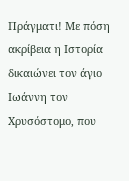Πράγματι! Με πόση ακρίβεια η Ιστορία δικαιώνει τον άγιο Ιωάννη τον Χρυσόστομο, που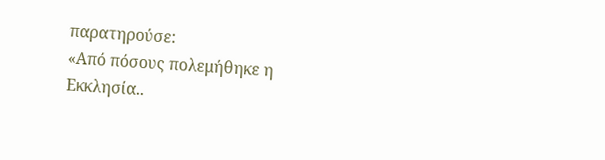παρατηρούσε:
«Από πόσους πολεμήθηκε η Εκκλησία..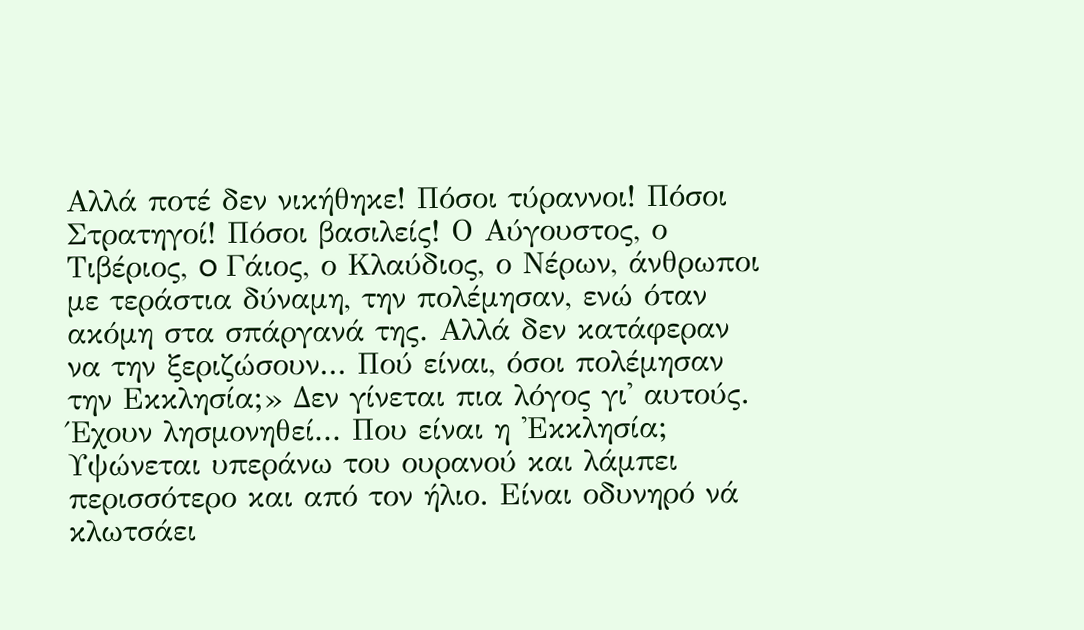Αλλά ποτέ δεν νικήθηκε! Πόσοι τύραννοι! Πόσοι Στρατηγοί! Πόσοι βασιλείς! Ο Αύγουστος, ο Τιβέριος, o Γάιος, ο Κλαύδιος, ο Νέρων, άνθρωποι με τεράστια δύναμη, την πολέμησαν, ενώ όταν ακόμη στα σπάργανά της. Αλλά δεν κατάφεραν να την ξεριζώσουν... Πού είναι, όσοι πολέμησαν την Εκκλησία;» Δεν γίνεται πια λόγος γι' αυτούς.
Έχουν λησμονηθεί... Που είναι η 'Εκκλησία; Υψώνεται υπεράνω του ουρανού και λάμπει περισσότερο και από τον ήλιο. Είναι οδυνηρό νά κλωτσάει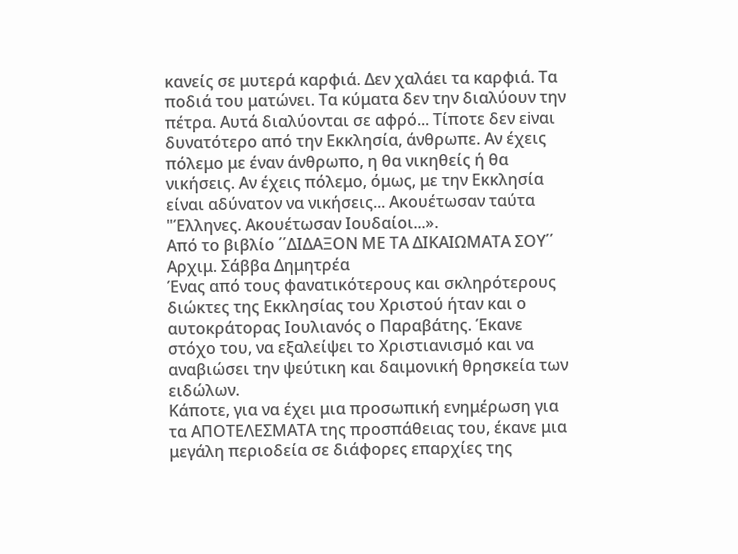κανείς σε μυτερά καρφιά. Δεν χαλάει τα καρφιά. Τα ποδιά του ματώνει. Τα κύματα δεν την διαλύουν την πέτρα. Αυτά διαλύονται σε αφρό... Τίποτε δεν εiναι δυνατότερο από την Εκκλησία, άνθρωπε. Αν έχεις πόλεμο με έναν άνθρωπο, η θα νικηθείς ή θα νικήσεις. Αν έχεις πόλεμο, όμως, με την Εκκλησία είναι αδύνατον να νικήσεις... Ακουέτωσαν ταύτα "Έλληνες. Ακουέτωσαν Ιουδαίοι...».
Από το βιβλίο ΄΄ΔΙΔΑΞΟΝ ΜΕ ΤΑ ΔΙΚΑΙΩΜΑΤΑ ΣΟΥ΄΄ Αρχιμ. Σάββα Δημητρέα
Ένας από τους φανατικότερους και σκληρότερους διώκτες της Εκκλησίας του Χριστού ήταν και ο αυτοκράτορας Ιουλιανός ο Παραβάτης. Έκανε στόχο του, να εξαλείψει το Χριστιανισμό και να αναβιώσει την ψεύτικη και δαιμονική θρησκεία των ειδώλων.
Κάποτε, για να έχει μια προσωπική ενημέρωση για τα ΑΠΟΤΕΛΕΣΜΑΤΑ της προσπάθειας του, έκανε μια μεγάλη περιοδεία σε διάφορες επαρχίες της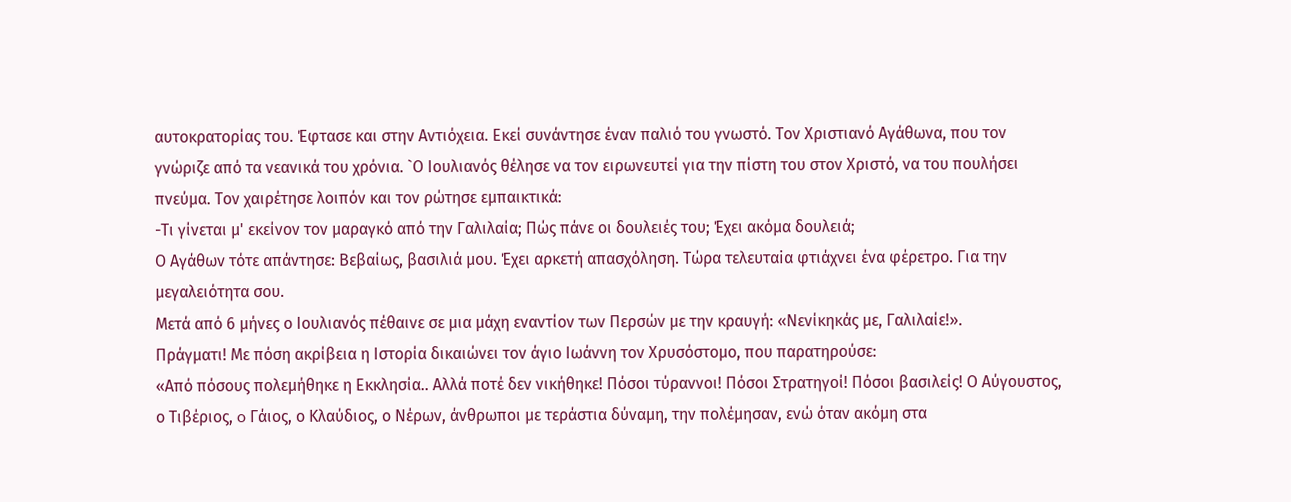αυτοκρατορίας του. Έφτασε και στην Αντιόχεια. Εκεί συνάντησε έναν παλιό του γνωστό. Τον Χριστιανό Αγάθωνα, που τον γνώριζε από τα νεανικά του χρόνια. `Ο Ιουλιανός θέλησε να τον ειρωνευτεί για την πίστη του στον Χριστό, να του πουλήσει πνεύμα. Τον χαιρέτησε λοιπόν και τον ρώτησε εμπαικτικά:
-Τι γίνεται μ' εκείνον τον μαραγκό από την Γαλιλαία; Πώς πάνε oι δουλειές του; Έχει ακόμα δουλειά;
Ο Αγάθων τότε απάντησε: Βεβαίως, βασιλιά μου. Έχει αρκετή απασχόληση. Τώρα τελευταiα φτιάχνει ένα φέρετρο. Για την μεγαλειότητα σου.
Μετά από 6 μήνες ο Ιουλιανός πέθαινε σε μια μάχη εναντίον των Περσών με την κραυγή: «Νενίκηκάς με, Γαλιλαίε!».
Πράγματι! Με πόση ακρίβεια η Ιστορία δικαιώνει τον άγιο Ιωάννη τον Χρυσόστομο, που παρατηρούσε:
«Από πόσους πολεμήθηκε η Εκκλησία.. Αλλά ποτέ δεν νικήθηκε! Πόσοι τύραννοι! Πόσοι Στρατηγοί! Πόσοι βασιλείς! Ο Αύγουστος, ο Τιβέριος, o Γάιος, ο Κλαύδιος, ο Νέρων, άνθρωποι με τεράστια δύναμη, την πολέμησαν, ενώ όταν ακόμη στα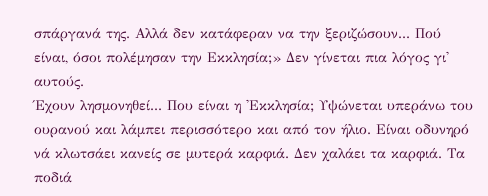σπάργανά της. Αλλά δεν κατάφεραν να την ξεριζώσουν... Πού είναι, όσοι πολέμησαν την Εκκλησία;» Δεν γίνεται πια λόγος γι' αυτούς.
Έχουν λησμονηθεί... Που είναι η 'Εκκλησία; Υψώνεται υπεράνω του ουρανού και λάμπει περισσότερο και από τον ήλιο. Είναι οδυνηρό νά κλωτσάει κανείς σε μυτερά καρφιά. Δεν χαλάει τα καρφιά. Τα ποδιά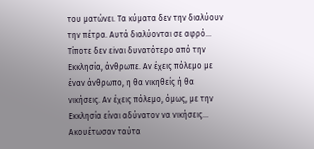του ματώνει. Τα κύματα δεν την διαλύουν την πέτρα. Αυτά διαλύονται σε αφρό... Τίποτε δεν εiναι δυνατότερο από την Εκκλησία, άνθρωπε. Αν έχεις πόλεμο με έναν άνθρωπο, η θα νικηθείς ή θα νικήσεις. Αν έχεις πόλεμο, όμως, με την Εκκλησία είναι αδύνατον να νικήσεις... Ακουέτωσαν ταύτα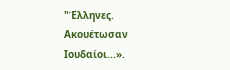"Έλληνες. Ακουέτωσαν Ιουδαίοι...».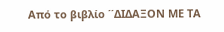Από το βιβλίο ΄΄ΔΙΔΑΞΟΝ ΜΕ ΤΑ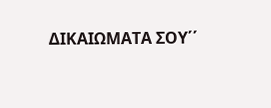ΔΙΚΑΙΩΜΑΤΑ ΣΟΥ΄΄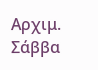Αρχιμ. Σάββα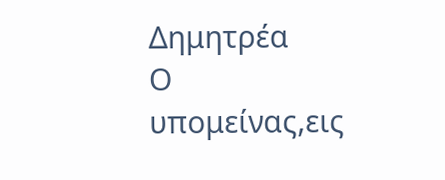Δημητρέα
Ο υπομείνας,εις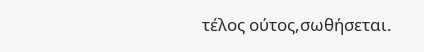τέλος ούτος,σωθήσεται.